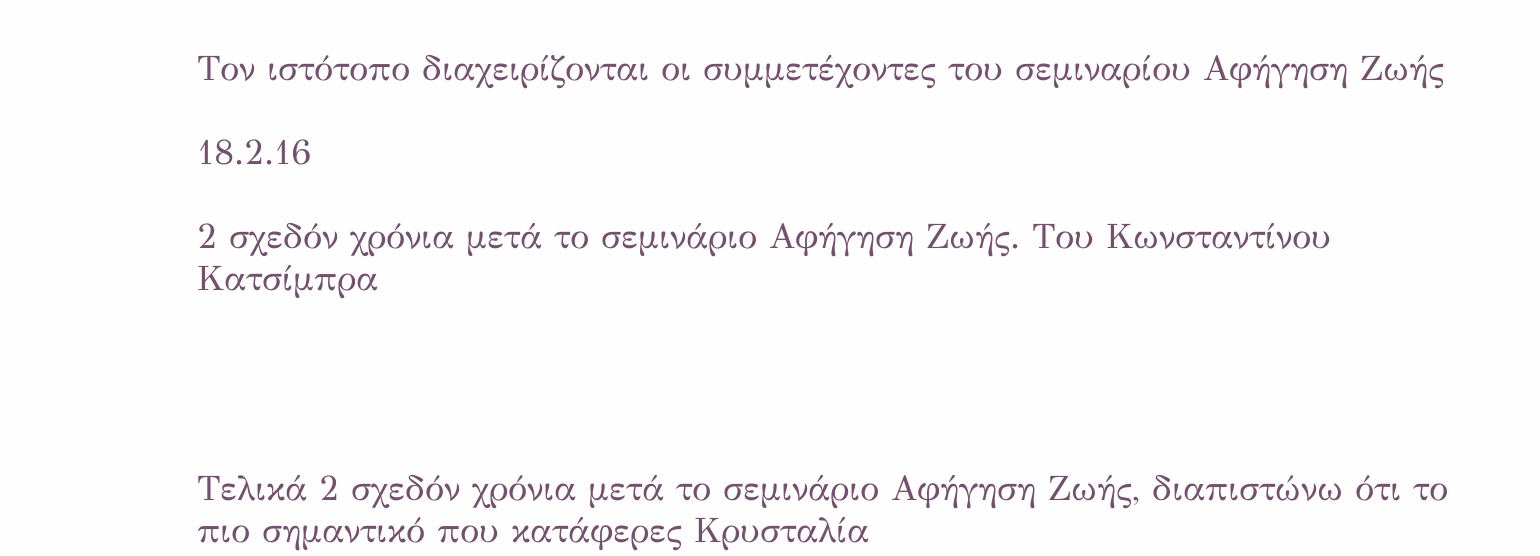Τον ιστότοπο διαχειρίζονται οι συμμετέχοντες του σεμιναρίου Αφήγηση Ζωής

18.2.16

2 σχεδόν χρόνια μετά το σεμινάριο Αφήγηση Ζωής. Του Κωνσταντίνου Κατσίμπρα




Τελικά 2 σχεδόν χρόνια μετά το σεμινάριο Αφήγηση Ζωής, διαπιστώνω ότι το πιο σημαντικό που κατάφερες Κρυσταλία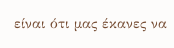είναι ότι μας έκανες να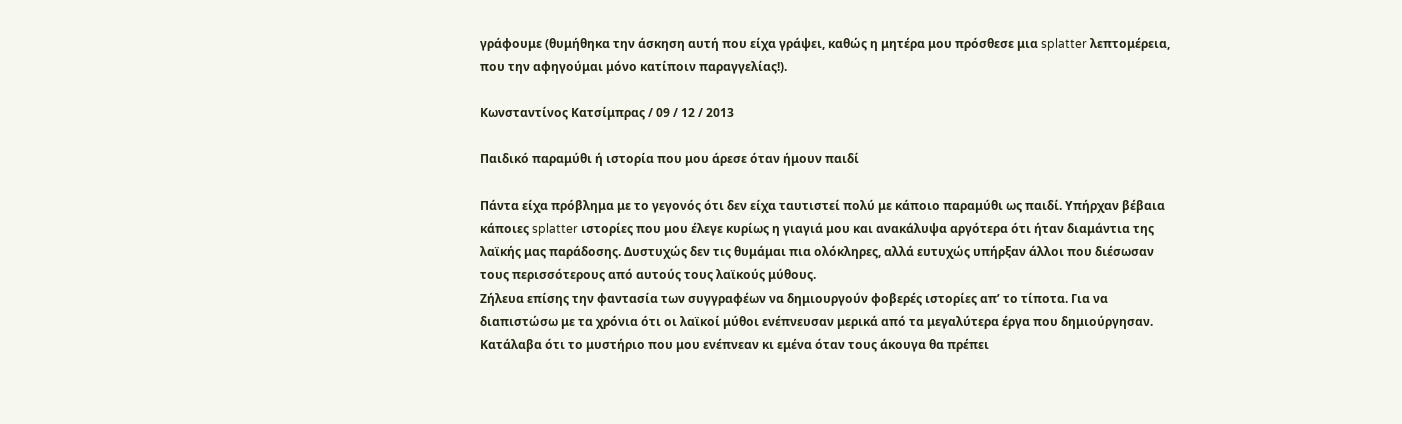γράφουμε (θυμήθηκα την άσκηση αυτή που είχα γράψει, καθώς η μητέρα μου πρόσθεσε μια splatter λεπτομέρεια, που την αφηγούμαι μόνο κατίποιν παραγγελίας!).

Κωνσταντίνος Κατσίμπρας / 09 / 12 / 2013

Παιδικό παραμύθι ή ιστορία που μου άρεσε όταν ήμουν παιδί

Πάντα είχα πρόβλημα με το γεγονός ότι δεν είχα ταυτιστεί πολύ με κάποιο παραμύθι ως παιδί. Υπήρχαν βέβαια κάποιες splatter ιστορίες που μου έλεγε κυρίως η γιαγιά μου και ανακάλυψα αργότερα ότι ήταν διαμάντια της λαϊκής μας παράδοσης. Δυστυχώς δεν τις θυμάμαι πια ολόκληρες, αλλά ευτυχώς υπήρξαν άλλοι που διέσωσαν τους περισσότερους από αυτούς τους λαϊκούς μύθους.
Ζήλευα επίσης την φαντασία των συγγραφέων να δημιουργούν φοβερές ιστορίες απ’ το τίποτα. Για να διαπιστώσω με τα χρόνια ότι οι λαϊκοί μύθοι ενέπνευσαν μερικά από τα μεγαλύτερα έργα που δημιούργησαν. Κατάλαβα ότι το μυστήριο που μου ενέπνεαν κι εμένα όταν τους άκουγα θα πρέπει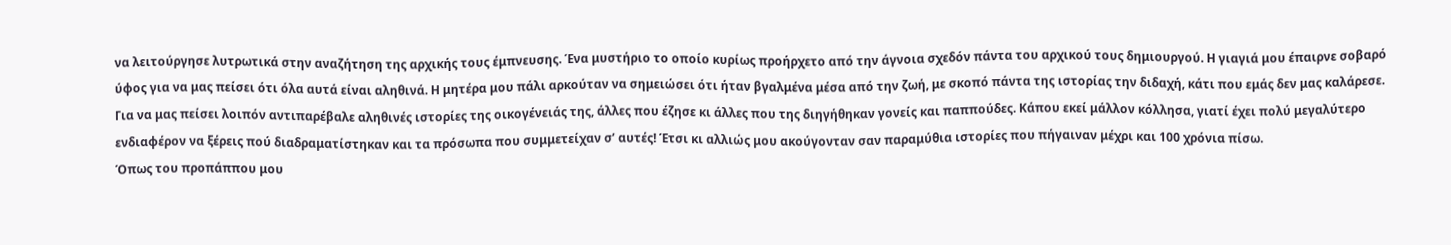να λειτούργησε λυτρωτικά στην αναζήτηση της αρχικής τους έμπνευσης. Ένα μυστήριο το οποίο κυρίως προήρχετο από την άγνοια σχεδόν πάντα του αρχικού τους δημιουργού. Η γιαγιά μου έπαιρνε σοβαρό ύφος για να μας πείσει ότι όλα αυτά είναι αληθινά. Η μητέρα μου πάλι αρκούταν να σημειώσει ότι ήταν βγαλμένα μέσα από την ζωή, με σκοπό πάντα της ιστορίας την διδαχή, κάτι που εμάς δεν μας καλάρεσε.
Για να μας πείσει λοιπόν αντιπαρέβαλε αληθινές ιστορίες της οικογένειάς της, άλλες που έζησε κι άλλες που της διηγήθηκαν γονείς και παππούδες. Κάπου εκεί μάλλον κόλλησα, γιατί έχει πολύ μεγαλύτερο ενδιαφέρον να ξέρεις πού διαδραματίστηκαν και τα πρόσωπα που συμμετείχαν σ’ αυτές! Έτσι κι αλλιώς μου ακούγονταν σαν παραμύθια ιστορίες που πήγαιναν μέχρι και 100 χρόνια πίσω.
Όπως του προπάππου μου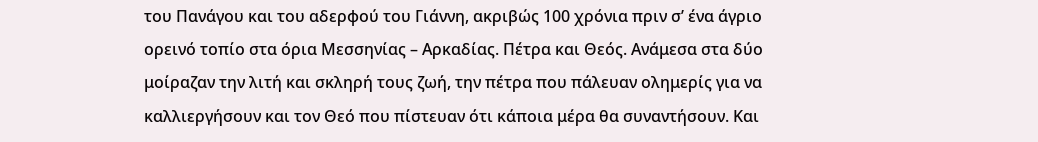του Πανάγου και του αδερφού του Γιάννη, ακριβώς 100 χρόνια πριν σ’ ένα άγριο ορεινό τοπίο στα όρια Μεσσηνίας – Αρκαδίας. Πέτρα και Θεός. Ανάμεσα στα δύο μοίραζαν την λιτή και σκληρή τους ζωή, την πέτρα που πάλευαν ολημερίς για να καλλιεργήσουν και τον Θεό που πίστευαν ότι κάποια μέρα θα συναντήσουν. Και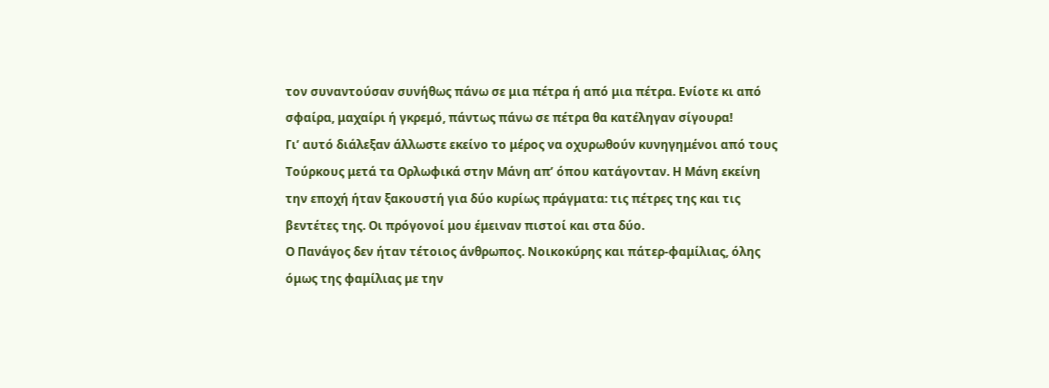τον συναντούσαν συνήθως πάνω σε μια πέτρα ή από μια πέτρα. Ενίοτε κι από σφαίρα, μαχαίρι ή γκρεμό, πάντως πάνω σε πέτρα θα κατέληγαν σίγουρα!
Γι’ αυτό διάλεξαν άλλωστε εκείνο το μέρος να οχυρωθούν κυνηγημένοι από τους Τούρκους μετά τα Ορλωφικά στην Μάνη απ’ όπου κατάγονταν. Η Μάνη εκείνη την εποχή ήταν ξακουστή για δύο κυρίως πράγματα: τις πέτρες της και τις βεντέτες της. Οι πρόγονοί μου έμειναν πιστοί και στα δύο.
Ο Πανάγος δεν ήταν τέτοιος άνθρωπος. Νοικοκύρης και πάτερ-φαμίλιας, όλης όμως της φαμίλιας με την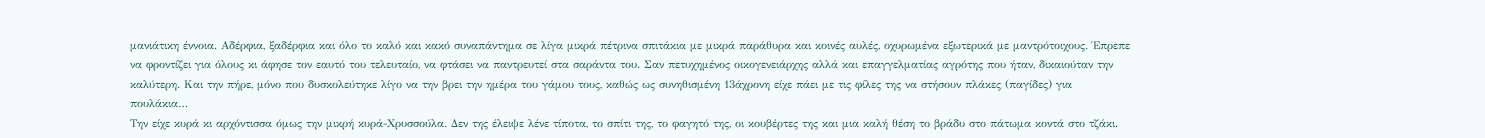μανιάτικη έννοια. Αδέρφια, ξαδέρφια και όλο το καλό και κακό συναπάντημα σε λίγα μικρά πέτρινα σπιτάκια με μικρά παράθυρα και κοινές αυλές, οχυρωμένα εξωτερικά με μαντρότοιχους. Έπρεπε να φροντίζει για όλους κι άφησε τον εαυτό του τελευταίο, να φτάσει να παντρευτεί στα σαράντα του. Σαν πετυχημένος οικογενειάρχης αλλά και επαγγελματίας αγρότης που ήταν, δικαιούταν την καλύτερη. Και την πήρε, μόνο που δυσκολεύτηκε λίγο να την βρει την ημέρα του γάμου τους, καθώς ως συνηθισμένη 13άχρονη είχε πάει με τις φίλες της να στήσουν πλάκες (παγίδες) για πουλάκια…
Την είχε κυρά κι αρχόντισσα όμως την μικρή κυρά-Χρυσσούλα. Δεν της έλειψε λένε τίποτα, το σπίτι της, το φαγητό της, οι κουβέρτες της και μια καλή θέση το βράδυ στο πάτωμα κοντά στο τζάκι.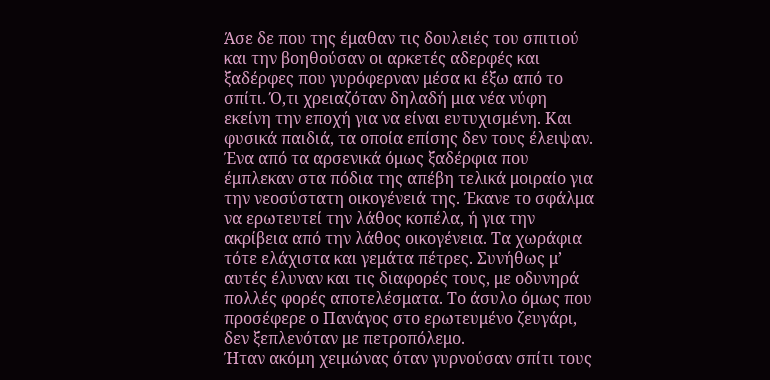Άσε δε που της έμαθαν τις δουλειές του σπιτιού και την βοηθούσαν οι αρκετές αδερφές και ξαδέρφες που γυρόφερναν μέσα κι έξω από το σπίτι. Ό,τι χρειαζόταν δηλαδή μια νέα νύφη εκείνη την εποχή για να είναι ευτυχισμένη. Και φυσικά παιδιά, τα οποία επίσης δεν τους έλειψαν.
Ένα από τα αρσενικά όμως ξαδέρφια που έμπλεκαν στα πόδια της απέβη τελικά μοιραίο για την νεοσύστατη οικογένειά της. Έκανε το σφάλμα να ερωτευτεί την λάθος κοπέλα, ή για την ακρίβεια από την λάθος οικογένεια. Τα χωράφια τότε ελάχιστα και γεμάτα πέτρες. Συνήθως μ’ αυτές έλυναν και τις διαφορές τους, με οδυνηρά πολλές φορές αποτελέσματα. Το άσυλο όμως που προσέφερε ο Πανάγος στο ερωτευμένο ζευγάρι, δεν ξεπλενόταν με πετροπόλεμο.
Ήταν ακόμη χειμώνας όταν γυρνούσαν σπίτι τους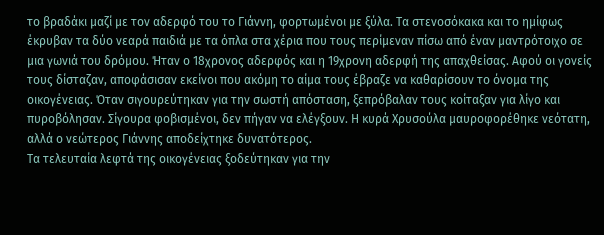το βραδάκι μαζί με τον αδερφό του το Γιάννη, φορτωμένοι με ξύλα. Τα στενοσόκακα και το ημίφως έκρυβαν τα δύο νεαρά παιδιά με τα όπλα στα χέρια που τους περίμεναν πίσω από έναν μαντρότοιχο σε μια γωνιά του δρόμου. Ήταν ο 18χρονος αδερφός και η 19χρονη αδερφή της απαχθείσας. Αφού οι γονείς τους δίσταζαν, αποφάσισαν εκείνοι που ακόμη το αίμα τους έβραζε να καθαρίσουν το όνομα της οικογένειας. Όταν σιγουρεύτηκαν για την σωστή απόσταση, ξεπρόβαλαν τους κοίταξαν για λίγο και πυροβόλησαν. Σίγουρα φοβισμένοι, δεν πήγαν να ελέγξουν. Η κυρά Χρυσούλα μαυροφορέθηκε νεότατη, αλλά ο νεώτερος Γιάννης αποδείχτηκε δυνατότερος.
Τα τελευταία λεφτά της οικογένειας ξοδεύτηκαν για την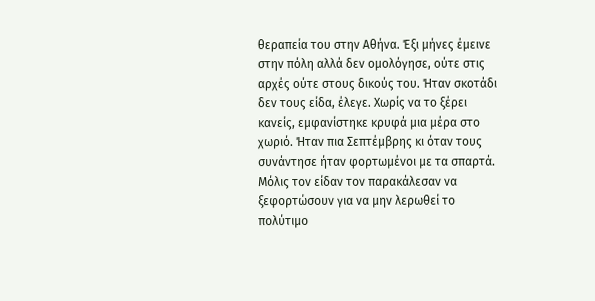θεραπεία του στην Αθήνα. Έξι μήνες έμεινε στην πόλη αλλά δεν ομολόγησε, ούτε στις αρχές ούτε στους δικούς του. Ήταν σκοτάδι δεν τους είδα, έλεγε. Χωρίς να το ξέρει κανείς, εμφανίστηκε κρυφά μια μέρα στο χωριό. Ήταν πια Σεπτέμβρης κι όταν τους συνάντησε ήταν φορτωμένοι με τα σπαρτά. Μόλις τον είδαν τον παρακάλεσαν να ξεφορτώσουν για να μην λερωθεί το πολύτιμο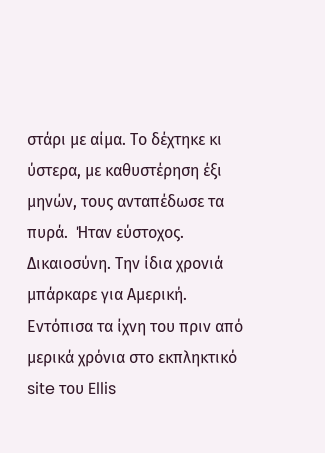στάρι με αίμα. Το δέχτηκε κι ύστερα, με καθυστέρηση έξι μηνών, τους ανταπέδωσε τα πυρά.  Ήταν εύστοχος. Δικαιοσύνη. Την ίδια χρονιά μπάρκαρε για Αμερική.
Εντόπισα τα ίχνη του πριν από μερικά χρόνια στο εκπληκτικό site του Ellis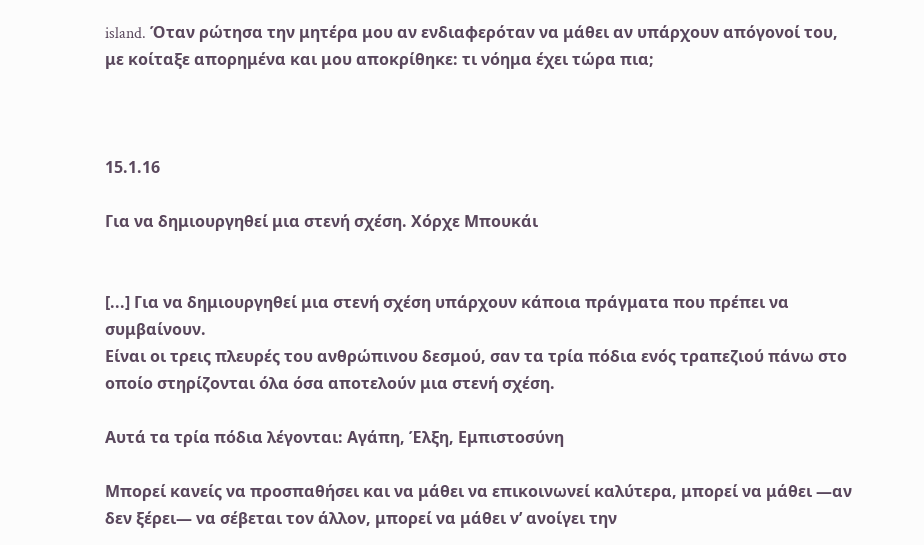island. Όταν ρώτησα την μητέρα μου αν ενδιαφερόταν να μάθει αν υπάρχουν απόγονοί του, με κοίταξε απορημένα και μου αποκρίθηκε: τι νόημα έχει τώρα πια;



15.1.16

Για να δημιουργηθεί μια στενή σχέση. Χόρχε Μπουκάι


[...] Για να δημιουργηθεί μια στενή σχέση υπάρχουν κάποια πράγματα που πρέπει να συμβαίνουν.
Είναι οι τρεις πλευρές του ανθρώπινου δεσμού, σαν τα τρία πόδια ενός τραπεζιού πάνω στο οποίο στηρίζονται όλα όσα αποτελούν μια στενή σχέση.

Αυτά τα τρία πόδια λέγονται: Αγάπη, Έλξη, Εμπιστοσύνη

Μπορεί κανείς να προσπαθήσει και να μάθει να επικοινωνεί καλύτερα, μπορεί να μάθει —αν δεν ξέρει— να σέβεται τον άλλον, μπορεί να μάθει ν’ ανοίγει την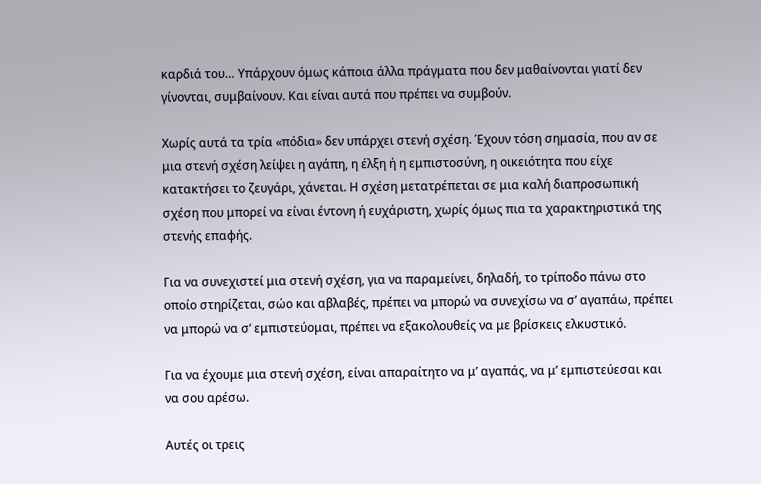καρδιά του… Υπάρχουν όμως κάποια άλλα πράγματα που δεν μαθαίνονται γιατί δεν γίνονται, συμβαίνουν. Και είναι αυτά που πρέπει να συμβούν.

Χωρίς αυτά τα τρία «πόδια» δεν υπάρχει στενή σχέση. Έχουν τόση σημασία, που αν σε μια στενή σχέση λείψει η αγάπη, η έλξη ή η εμπιστοσύνη, η οικειότητα που είχε κατακτήσει το ζευγάρι, χάνεται. Η σχέση μετατρέπεται σε μια καλή διαπροσωπική σχέση που μπορεί να είναι έντονη ή ευχάριστη, χωρίς όμως πια τα χαρακτηριστικά της στενής επαφής.

Για να συνεχιστεί μια στενή σχέση, για να παραμείνει, δηλαδή, το τρίποδο πάνω στο οποίο στηρίζεται, σώο και αβλαβές, πρέπει να μπορώ να συνεχίσω να σ’ αγαπάω, πρέπει να μπορώ να σ’ εμπιστεύομαι, πρέπει να εξακολουθείς να με βρίσκεις ελκυστικό.

Για να έχουμε μια στενή σχέση, είναι απαραίτητο να μ’ αγαπάς, να μ’ εμπιστεύεσαι και να σου αρέσω.

Αυτές οι τρεις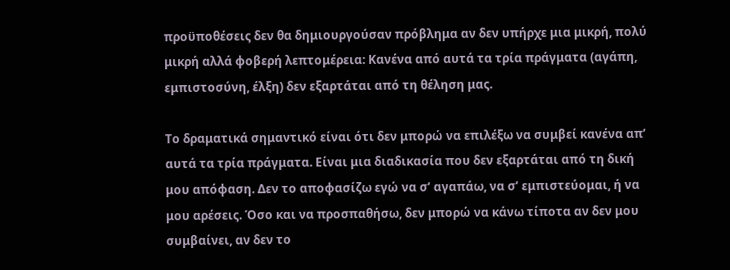προϋποθέσεις δεν θα δημιουργούσαν πρόβλημα αν δεν υπήρχε μια μικρή, πολύ μικρή αλλά φοβερή λεπτομέρεια: Κανένα από αυτά τα τρία πράγματα (αγάπη, εμπιστοσύνη, έλξη) δεν εξαρτάται από τη θέληση μας.

Το δραματικά σημαντικό είναι ότι δεν μπορώ να επιλέξω να συμβεί κανένα απ’ αυτά τα τρία πράγματα. Είναι μια διαδικασία που δεν εξαρτάται από τη δική μου απόφαση. Δεν το αποφασίζω εγώ να σ’ αγαπάω, να σ’ εμπιστεύομαι, ή να μου αρέσεις. Όσο και να προσπαθήσω, δεν μπορώ να κάνω τίποτα αν δεν μου συμβαίνει, αν δεν το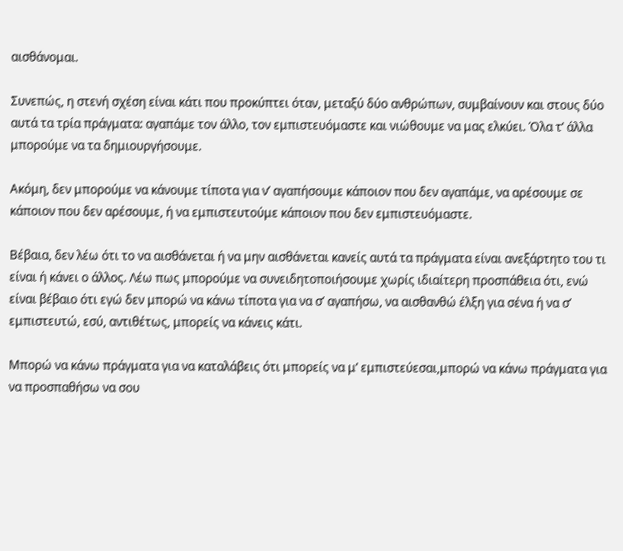αισθάνομαι.

Συνεπώς, η στενή σχέση είναι κάτι που προκύπτει όταν, μεταξύ δύο ανθρώπων, συμβαίνουν και στους δύο αυτά τα τρία πράγματα: αγαπάμε τον άλλο, τον εμπιστευόμαστε και νιώθουμε να μας ελκύει. Όλα τ’ άλλα μπορούμε να τα δημιουργήσουμε.

Ακόμη, δεν μπορούμε να κάνουμε τίποτα για ν’ αγαπήσουμε κάποιον που δεν αγαπάμε, να αρέσουμε σε κάποιον που δεν αρέσουμε, ή να εμπιστευτούμε κάποιον που δεν εμπιστευόμαστε.

Βέβαια, δεν λέω ότι το να αισθάνεται ή να μην αισθάνεται κανείς αυτά τα πράγματα είναι ανεξάρτητο του τι είναι ή κάνει ο άλλος. Λέω πως μπορούμε να συνειδητοποιήσουμε χωρίς ιδιαίτερη προσπάθεια ότι, ενώ είναι βέβαιο ότι εγώ δεν μπορώ να κάνω τίποτα για να σ’ αγαπήσω, να αισθανθώ έλξη για σένα ή να σ’ εμπιστευτώ, εσύ, αντιθέτως, μπορείς να κάνεις κάτι.

Μπορώ να κάνω πράγματα για να καταλάβεις ότι μπορείς να μ’ εμπιστεύεσαι,μπορώ να κάνω πράγματα για να προσπαθήσω να σου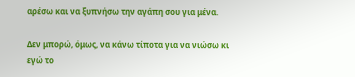αρέσω και να ξυπνήσω την αγάπη σου για μένα.

Δεν μπορώ, όμως, να κάνω τίποτα για να νιώσω κι εγώ το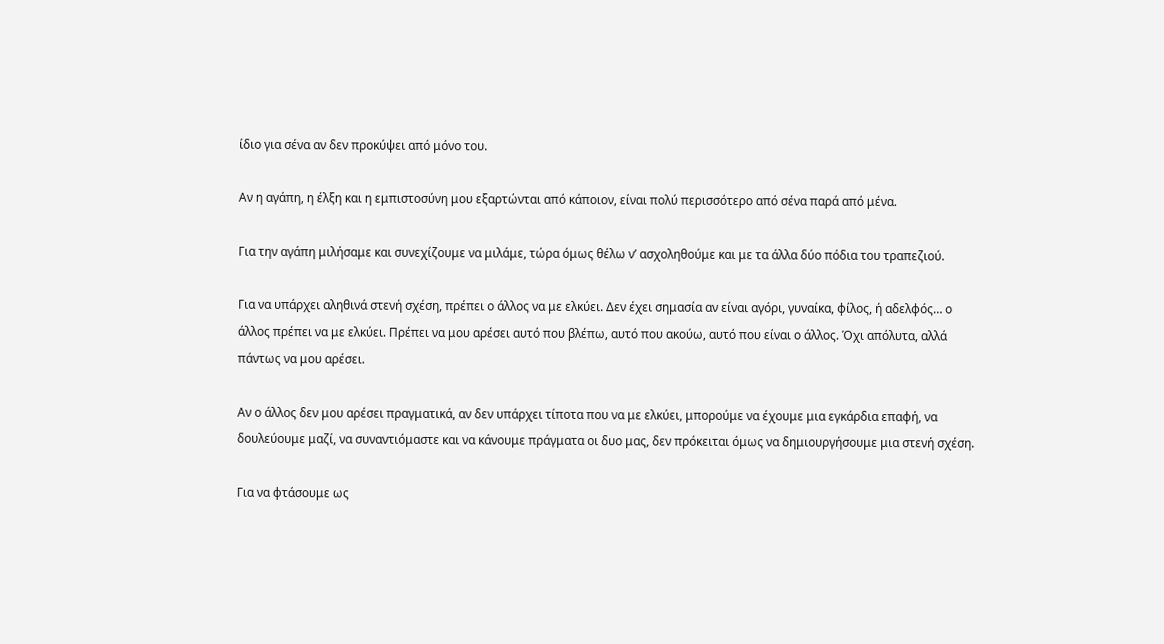ίδιο για σένα αν δεν προκύψει από μόνο του.

Αν η αγάπη, η έλξη και η εμπιστοσύνη μου εξαρτώνται από κάποιον, είναι πολύ περισσότερο από σένα παρά από μένα.

Για την αγάπη μιλήσαμε και συνεχίζουμε να μιλάμε, τώρα όμως θέλω ν’ ασχοληθούμε και με τα άλλα δύο πόδια του τραπεζιού.

Για να υπάρχει αληθινά στενή σχέση, πρέπει ο άλλος να με ελκύει. Δεν έχει σημασία αν είναι αγόρι, γυναίκα, φίλος, ή αδελφός… ο άλλος πρέπει να με ελκύει. Πρέπει να μου αρέσει αυτό που βλέπω, αυτό που ακούω, αυτό που είναι ο άλλος. Όχι απόλυτα, αλλά πάντως να μου αρέσει.

Αν ο άλλος δεν μου αρέσει πραγματικά, αν δεν υπάρχει τίποτα που να με ελκύει, μπορούμε να έχουμε μια εγκάρδια επαφή, να δουλεύουμε μαζί, να συναντιόμαστε και να κάνουμε πράγματα οι δυο μας, δεν πρόκειται όμως να δημιουργήσουμε μια στενή σχέση.

Για να φτάσουμε ως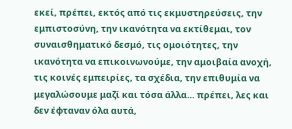εκεί, πρέπει, εκτός από τις εκμυστηρεύσεις, την εμπιστοσύνη, την ικανότητα να εκτίθεμαι, τον συναισθηματικό δεσμό, τις ομοιότητες, την ικανότητα να επικοινωνούμε, την αμοιβαία ανοχή, τις κοινές εμπειρίες, τα σχέδια, την επιθυμία να μεγαλώσουμε μαζί και τόσα άλλα… πρέπει, λες και δεν έφταναν όλα αυτά,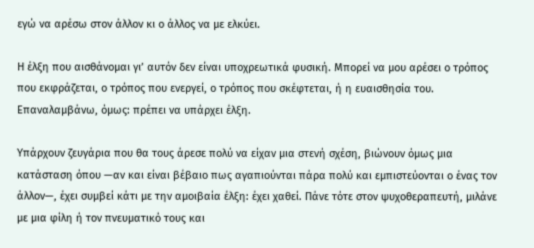εγώ να αρέσω στον άλλον κι ο άλλος να με ελκύει.

Η έλξη που αισθάνομαι γι’ αυτόν δεν είναι υποχρεωτικά φυσική. Μπορεί να μου αρέσει ο τρόπος που εκφράζεται, ο τρόπος που ενεργεί, ο τρόπος που σκέφτεται, ή η ευαισθησία του. Επαναλαμβάνω, όμως: πρέπει να υπάρχει έλξη.

Υπάρχουν ζευγάρια που θα τους άρεσε πολύ να είχαν μια στενή σχέση, βιώνουν όμως μια κατάσταση όπου —αν και είναι βέβαιο πως αγαπιούνται πάρα πολύ και εμπιστεύονται ο ένας τον άλλον—, έχει συμβεί κάτι με την αμοιβαία έλξη: έχει χαθεί. Πάνε τότε στον ψυχοθεραπευτή, μιλάνε με μια φίλη ή τον πνευματικό τους και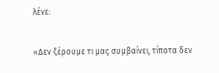λένε:

«Δεν ξέρουμε τι μας συμβαίνει, τίποτα δεν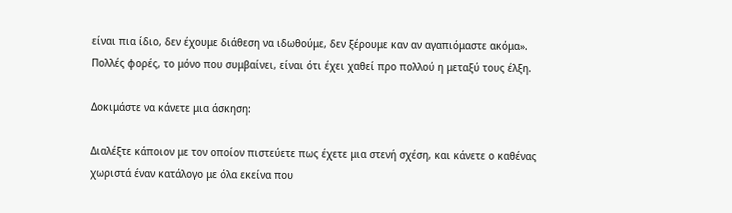είναι πια ίδιο, δεν έχουμε διάθεση να ιδωθούμε, δεν ξέρουμε καν αν αγαπιόμαστε ακόμα». Πολλές φορές, το μόνο που συμβαίνει, είναι ότι έχει χαθεί προ πολλού η μεταξύ τους έλξη.

Δοκιμάστε να κάνετε μια άσκηση:

Διαλέξτε κάποιον με τον οποίον πιστεύετε πως έχετε μια στενή σχέση, και κάνετε ο καθένας χωριστά έναν κατάλογο με όλα εκείνα που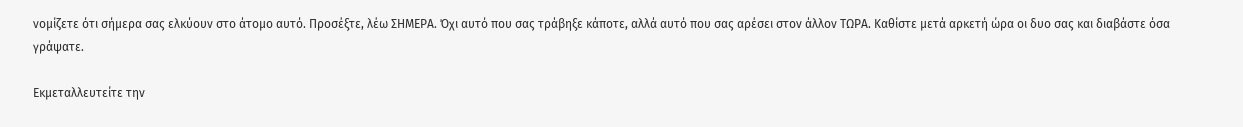νομίζετε ότι σήμερα σας ελκύουν στο άτομο αυτό. Προσέξτε, λέω ΣΗΜΕΡΑ. Όχι αυτό που σας τράβηξε κάποτε, αλλά αυτό που σας αρέσει στον άλλον ΤΩΡΑ. Καθίστε μετά αρκετή ώρα οι δυο σας και διαβάστε όσα γράψατε.

Εκμεταλλευτείτε την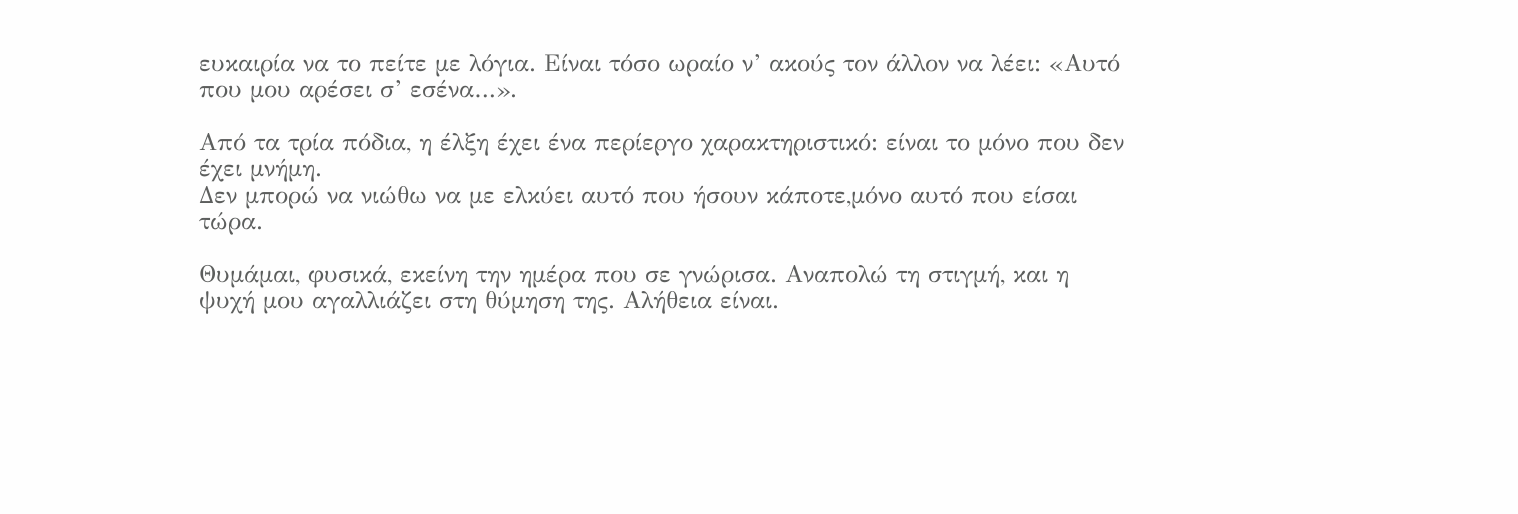ευκαιρία να το πείτε με λόγια. Είναι τόσο ωραίο ν’ ακούς τον άλλον να λέει: «Αυτό που μου αρέσει σ’ εσένα…».

Από τα τρία πόδια, η έλξη έχει ένα περίεργο χαρακτηριστικό: είναι το μόνο που δεν έχει μνήμη.
Δεν μπορώ να νιώθω να με ελκύει αυτό που ήσουν κάποτε,μόνο αυτό που είσαι τώρα.

Θυμάμαι, φυσικά, εκείνη την ημέρα που σε γνώρισα. Αναπολώ τη στιγμή, και η ψυχή μου αγαλλιάζει στη θύμηση της. Αλήθεια είναι.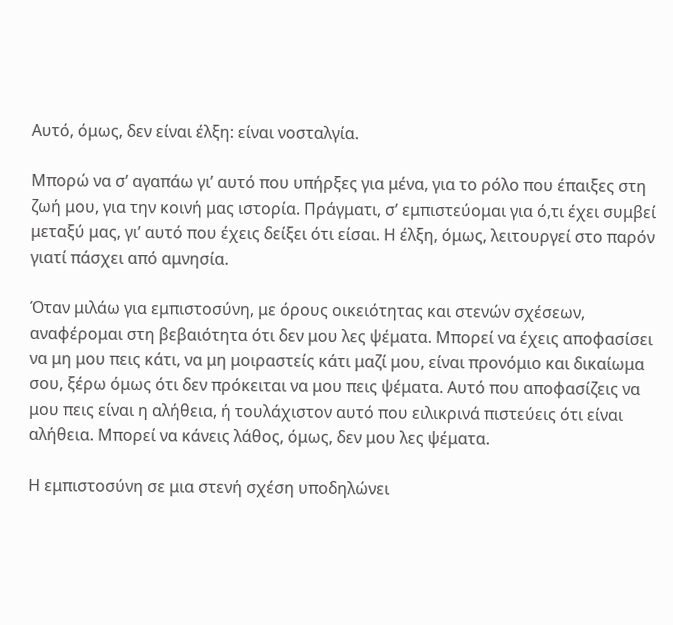Αυτό, όμως, δεν είναι έλξη: είναι νοσταλγία.

Μπορώ να σ’ αγαπάω γι’ αυτό που υπήρξες για μένα, για το ρόλο που έπαιξες στη ζωή μου, για την κοινή μας ιστορία. Πράγματι, σ’ εμπιστεύομαι για ό,τι έχει συμβεί μεταξύ μας, γι’ αυτό που έχεις δείξει ότι είσαι. Η έλξη, όμως, λειτουργεί στο παρόν γιατί πάσχει από αμνησία.

Όταν μιλάω για εμπιστοσύνη, με όρους οικειότητας και στενών σχέσεων, αναφέρομαι στη βεβαιότητα ότι δεν μου λες ψέματα. Μπορεί να έχεις αποφασίσει να μη μου πεις κάτι, να μη μοιραστείς κάτι μαζί μου, είναι προνόμιο και δικαίωμα σου, ξέρω όμως ότι δεν πρόκειται να μου πεις ψέματα. Αυτό που αποφασίζεις να μου πεις είναι η αλήθεια, ή τουλάχιστον αυτό που ειλικρινά πιστεύεις ότι είναι αλήθεια. Μπορεί να κάνεις λάθος, όμως, δεν μου λες ψέματα.

Η εμπιστοσύνη σε μια στενή σχέση υποδηλώνει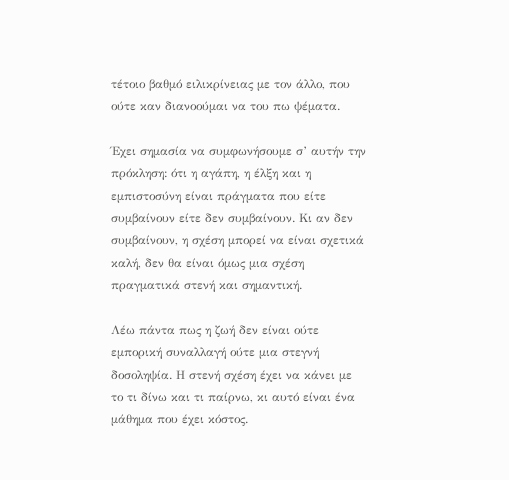τέτοιο βαθμό ειλικρίνειας με τον άλλο, που ούτε καν διανοούμαι να του πω ψέματα.

Έχει σημασία να συμφωνήσουμε σ’ αυτήν την πρόκληση: ότι η αγάπη, η έλξη και η εμπιστοσύνη είναι πράγματα που είτε συμβαίνουν είτε δεν συμβαίνουν. Κι αν δεν συμβαίνουν, η σχέση μπορεί να είναι σχετικά καλή, δεν θα είναι όμως μια σχέση πραγματικά στενή και σημαντική.

Λέω πάντα πως η ζωή δεν είναι ούτε εμπορική συναλλαγή ούτε μια στεγνή δοσοληψία. Η στενή σχέση έχει να κάνει με το τι δίνω και τι παίρνω, κι αυτό είναι ένα μάθημα που έχει κόστος.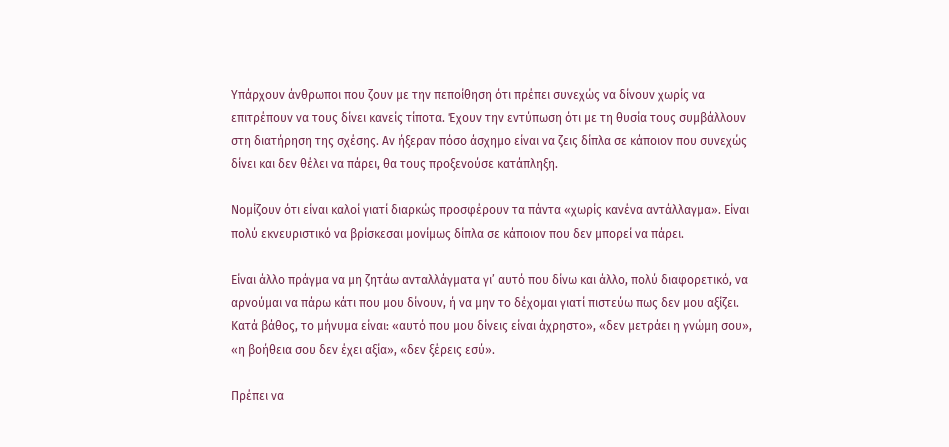Υπάρχουν άνθρωποι που ζουν με την πεποίθηση ότι πρέπει συνεχώς να δίνουν χωρίς να επιτρέπουν να τους δίνει κανείς τίποτα. Έχουν την εντύπωση ότι με τη θυσία τους συμβάλλουν στη διατήρηση της σχέσης. Αν ήξεραν πόσο άσχημο είναι να ζεις δίπλα σε κάποιον που συνεχώς δίνει και δεν θέλει να πάρει, θα τους προξενούσε κατάπληξη.

Νομίζουν ότι είναι καλοί γιατί διαρκώς προσφέρουν τα πάντα «χωρίς κανένα αντάλλαγμα». Είναι πολύ εκνευριστικό να βρίσκεσαι μονίμως δίπλα σε κάποιον που δεν μπορεί να πάρει.

Είναι άλλο πράγμα να μη ζητάω ανταλλάγματα γι’ αυτό που δίνω και άλλο, πολύ διαφορετικό, να αρνούμαι να πάρω κάτι που μου δίνουν, ή να μην το δέχομαι γιατί πιστεύω πως δεν μου αξίζει. Κατά βάθος, το μήνυμα είναι: «αυτό που μου δίνεις είναι άχρηστο», «δεν μετράει η γνώμη σου», «η βοήθεια σου δεν έχει αξία», «δεν ξέρεις εσύ».

Πρέπει να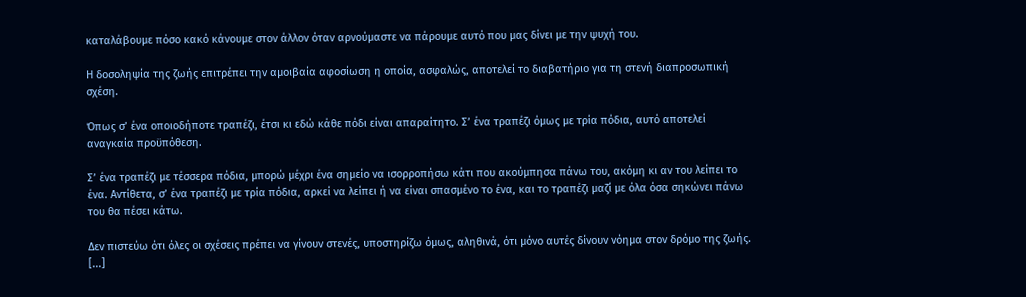καταλάβουμε πόσο κακό κάνουμε στον άλλον όταν αρνούμαστε να πάρουμε αυτό που μας δίνει με την ψυχή του.

Η δοσοληψία της ζωής επιτρέπει την αμοιβαία αφοσίωση η οποία, ασφαλώς, αποτελεί το διαβατήριο για τη στενή διαπροσωπική σχέση.

Όπως σ’ ένα οποιοδήποτε τραπέζι, έτσι κι εδώ κάθε πόδι είναι απαραίτητο. Σ’ ένα τραπέζι όμως με τρία πόδια, αυτό αποτελεί αναγκαία προϋπόθεση.

Σ’ ένα τραπέζι με τέσσερα πόδια, μπορώ μέχρι ένα σημείο να ισορροπήσω κάτι που ακούμπησα πάνω του, ακόμη κι αν του λείπει το ένα. Αντίθετα, σ’ ένα τραπέζι με τρία πόδια, αρκεί να λείπει ή να είναι σπασμένο το ένα, και το τραπέζι μαζί με όλα όσα σηκώνει πάνω του θα πέσει κάτω.

Δεν πιστεύω ότι όλες οι σχέσεις πρέπει να γίνουν στενές, υποστηρίζω όμως, αληθινά, ότι μόνο αυτές δίνουν νόημα στον δρόμο της ζωής. [...]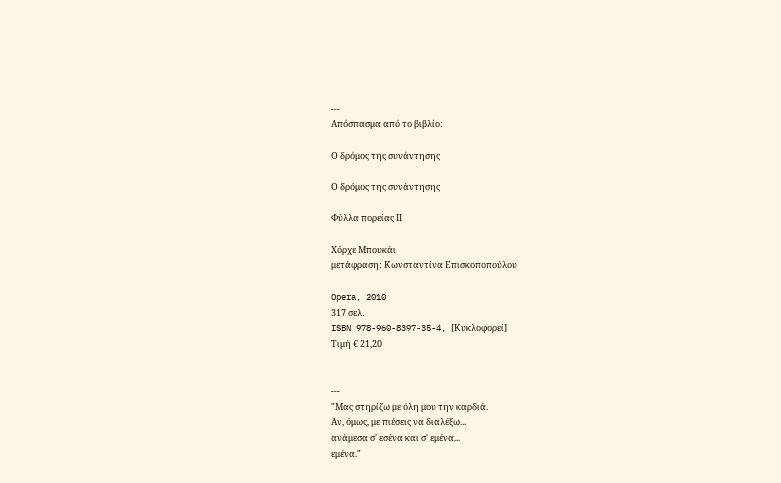---
Απόσπασμα από το βιβλίο:

Ο δρόμος της συνάντησης

Ο δρόμος της συνάντησης

Φύλλα πορείας ΙΙ

Χόρχε Μπουκάι
μετάφραση: Κωνσταντίνα Επισκοποπούλου

Opera, 2010
317 σελ.
ISBN 978-960-8397-35-4, [Κυκλοφορεί]
Τιμή € 21,20


---
"Μας στηρίζω με όλη μου την καρδιά.
Αν, όμως, με πιέσεις να διαλέξω...
ανάμεσα σ' εσένα και σ' εμένα...
εμένα."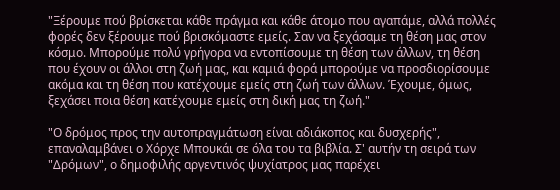"Ξέρουμε πού βρίσκεται κάθε πράγμα και κάθε άτομο που αγαπάμε, αλλά πολλές φορές δεν ξέρουμε πού βρισκόμαστε εμείς. Σαν να ξεχάσαμε τη θέση μας στον κόσμο. Μπορούμε πολύ γρήγορα να εντοπίσουμε τη θέση των άλλων, τη θέση που έχουν οι άλλοι στη ζωή μας, και καμιά φορά μπορούμε να προσδιορίσουμε ακόμα και τη θέση που κατέχουμε εμείς στη ζωή των άλλων. Έχουμε, όμως, ξεχάσει ποια θέση κατέχουμε εμείς στη δική μας τη ζωή."

"Ο δρόμος προς την αυτοπραγμάτωση είναι αδιάκοπος και δυσχερής", επαναλαμβάνει ο Χόρχε Μπουκάι σε όλα του τα βιβλία. Σ' αυτήν τη σειρά των "Δρόμων", ο δημοφιλής αργεντινός ψυχίατρος μας παρέχει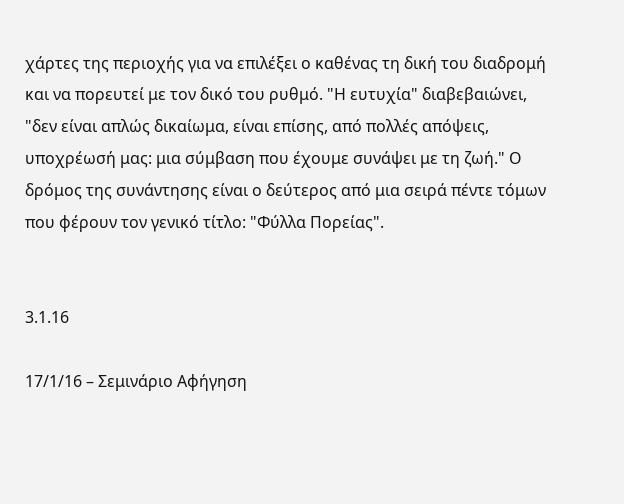χάρτες της περιοχής για να επιλέξει ο καθένας τη δική του διαδρομή και να πορευτεί με τον δικό του ρυθμό. "Η ευτυχία" διαβεβαιώνει, "δεν είναι απλώς δικαίωμα, είναι επίσης, από πολλές απόψεις, υποχρέωσή μας: μια σύμβαση που έχουμε συνάψει με τη ζωή." Ο δρόμος της συνάντησης είναι ο δεύτερος από μια σειρά πέντε τόμων που φέρουν τον γενικό τίτλο: "Φύλλα Πορείας".


3.1.16

17/1/16 – Σεμινάριο Αφήγηση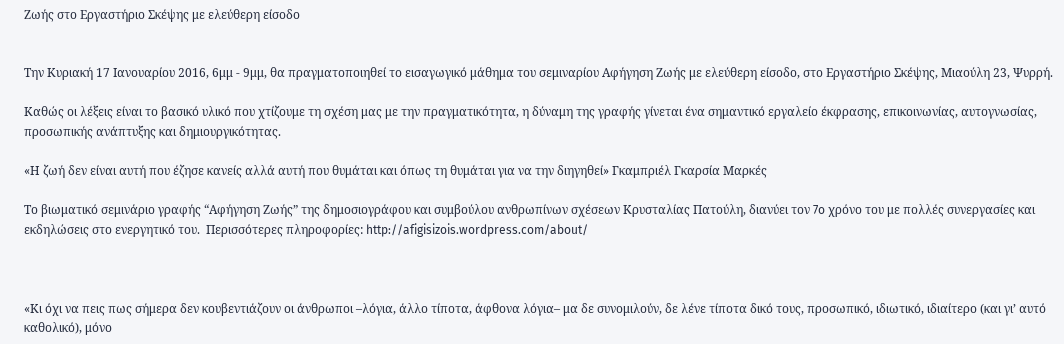Ζωής στο Εργαστήριο Σκέψης με ελεύθερη είσοδο


Την Κυριακή 17 Ιανουαρίου 2016, 6μμ - 9μμ, θα πραγματοποιηθεί το εισαγωγικό μάθημα του σεμιναρίου Αφήγηση Ζωής με ελεύθερη είσοδο, στο Εργαστήριο Σκέψης, Μιαούλη 23, Ψυρρή.

Καθώς οι λέξεις είναι το βασικό υλικό που χτίζουμε τη σχέση μας με την πραγματικότητα, η δύναμη της γραφής γίνεται ένα σημαντικό εργαλείο έκφρασης, επικοινωνίας, αυτογνωσίας, προσωπικής ανάπτυξης και δημιουργικότητας.

«Η ζωή δεν είναι αυτή που έζησε κανείς αλλά αυτή που θυμάται και όπως τη θυμάται για να την διηγηθεί» Γκαμπριέλ Γκαρσία Μαρκές

Το βιωματικό σεμινάριο γραφής “Αφήγηση Ζωής” της δημοσιογράφου και συμβούλου ανθρωπίνων σχέσεων Κρυσταλίας Πατούλη, διανύει τον 7o χρόνο του με πολλές συνεργασίες και εκδηλώσεις στο ενεργητικό του.  Περισσότερες πληροφορίες: http://afigisizois.wordpress.com/about/



«Κι όχι να πεις πως σήμερα δεν κουβεντιάζουν οι άνθρωποι –λόγια, άλλο τίποτα, άφθονα λόγια– μα δε συνομιλούν, δε λένε τίποτα δικό τους, προσωπικό, ιδιωτικό, ιδιαίτερο (και γι’ αυτό καθολικό), μόνο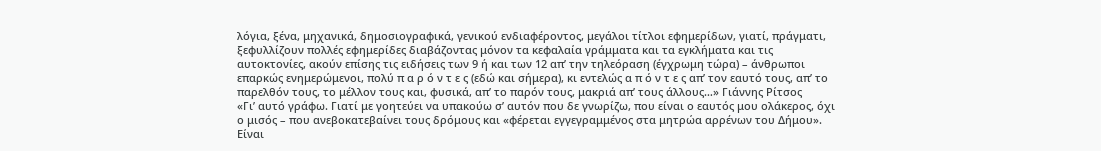λόγια, ξένα, μηχανικά, δημοσιογραφικά, γενικού ενδιαφέροντος, μεγάλοι τίτλοι εφημερίδων, γιατί, πράγματι, ξεφυλλίζουν πολλές εφημερίδες διαβάζοντας μόνον τα κεφαλαία γράμματα και τα εγκλήματα και τις αυτοκτονίες, ακούν επίσης τις ειδήσεις των 9 ή και των 12 απ’ την τηλεόραση (έγχρωμη τώρα) – άνθρωποι επαρκώς ενημερώμενοι, πολύ π α ρ ό ν τ ε ς (εδώ και σήμερα), κι εντελώς α π ό ν τ ε ς απ’ τον εαυτό τους, απ’ το παρελθόν τους, το μέλλον τους και, φυσικά, απ’ το παρόν τους, μακριά απ’ τους άλλους…» Γιάννης Ρίτσος
«Γι’ αυτό γράφω. Γιατί με γοητεύει να υπακούω σ’ αυτόν που δε γνωρίζω, που είναι ο εαυτός μου ολάκερος, όχι ο μισός – που ανεβοκατεβαίνει τους δρόμους και «φέρεται εγγεγραμμένος στα μητρώα αρρένων του Δήμου». Είναι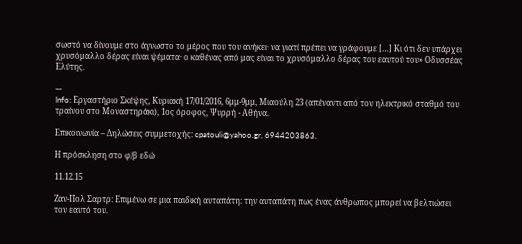σωστό να δίνουμε στο άγνωστο το μέρος που του ανήκει· να γιατί πρέπει να γράφουμε […] Κι ότι δεν υπάρχει χρυσόμαλλο δέρας είναι ψέματα· ο καθένας από μας είναι το χρυσόμαλλο δέρας του εαυτού του» Οδυσσέας Ελύτης.

---
Info: Εργαστήριο Σκέψης, Κυριακή 17/01/2016, 6μμ-9μμ, Μιαούλη 23 (απέναντι από τον ηλεκτρικό σταθμό του τραίνου στο Μοναστηράκι), 1ος όροφος, Ψυρρή - Αθήνα.

Επικοινωνία – Δηλώσεις συμμετοχής: cpatouli@yahoo.gr, 6944203863.

Η πρόσκληση στο φ/β εδώ

11.12.15

Ζαν-Πολ Σαρτρ: Επιμένω σε μια παιδική αυταπάτη: την αυταπάτη πως ένας άνθρωπος μπορεί να βελτιώσει τον εαυτό του.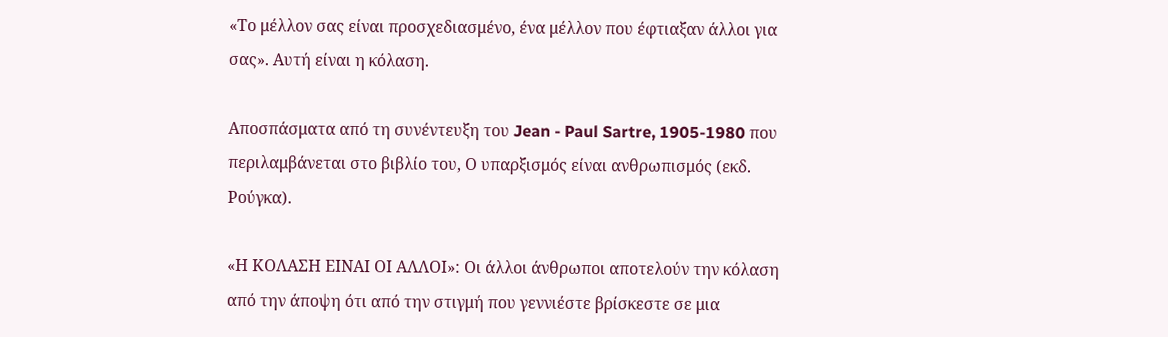«Το μέλλον σας είναι προσχεδιασμένο, ένα μέλλον που έφτιαξαν άλλοι για σας». Αυτή είναι η κόλαση.

Αποσπάσματα από τη συνέντευξη του Jean - Paul Sartre, 1905-1980 που περιλαμβάνεται στο βιβλίο του, Ο υπαρξισμός είναι ανθρωπισμός (εκδ. Ρούγκα).

«Η ΚΟΛΑΣΗ ΕΙΝΑΙ ΟΙ ΑΛΛΟΙ»: Οι άλλοι άνθρωποι αποτελούν την κόλαση από την άποψη ότι από την στιγμή που γεννιέστε βρίσκεστε σε μια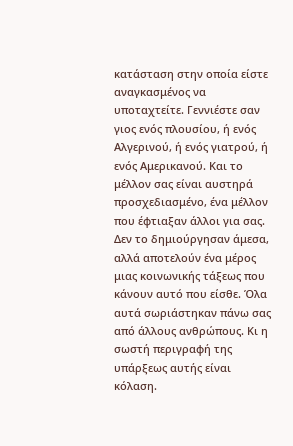κατάσταση στην οποία είστε αναγκασμένος να υποταχτείτε. Γεννιέστε σαν γιος ενός πλουσίου, ή ενός Αλγερινού, ή ενός γιατρού, ή ενός Αμερικανού. Και το μέλλον σας είναι αυστηρά προσχεδιασμένο, ένα μέλλον που έφτιαξαν άλλοι για σας. Δεν το δημιούργησαν άμεσα, αλλά αποτελούν ένα μέρος μιας κοινωνικής τάξεως που κάνουν αυτό που είσθε. Όλα αυτά σωριάστηκαν πάνω σας από άλλους ανθρώπους. Κι η σωστή περιγραφή της υπάρξεως αυτής είναι κόλαση.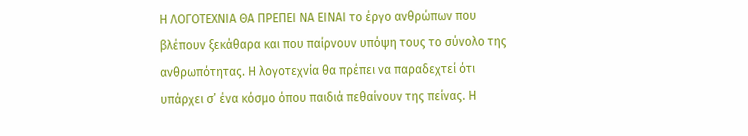Η ΛΟΓΟΤΕΧΝΙΑ ΘΑ ΠΡΕΠΕΙ ΝΑ ΕΙΝΑΙ το έργο ανθρώπων που βλέπουν ξεκάθαρα και που παίρνουν υπόψη τους το σύνολο της ανθρωπότητας. Η λογοτεχνία θα πρέπει να παραδεχτεί ότι υπάρχει σ’ ένα κόσμο όπου παιδιά πεθαίνουν της πείνας. Η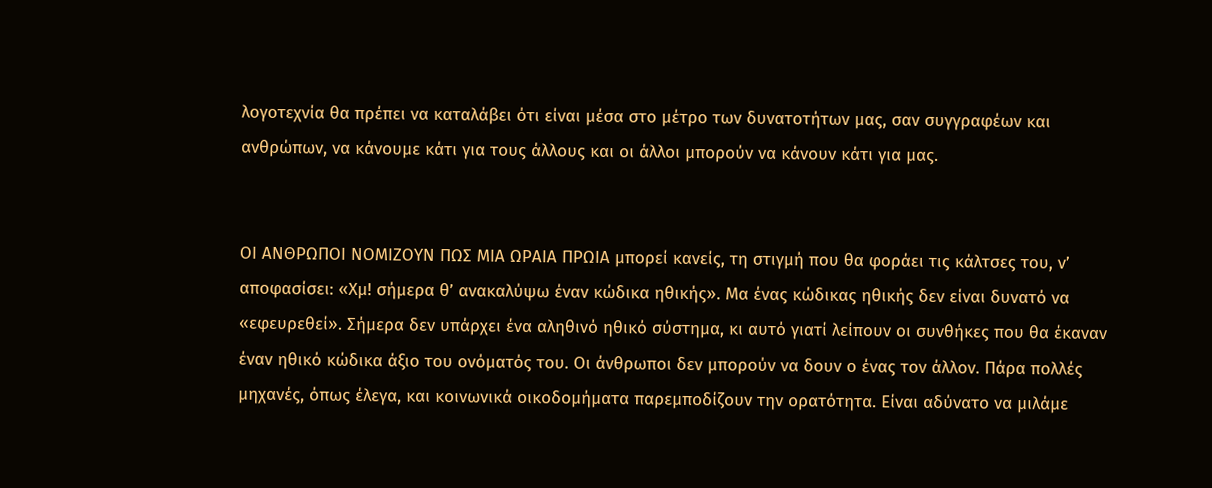λογοτεχνία θα πρέπει να καταλάβει ότι είναι μέσα στο μέτρο των δυνατοτήτων μας, σαν συγγραφέων και ανθρώπων, να κάνουμε κάτι για τους άλλους και οι άλλοι μπορούν να κάνουν κάτι για μας.


ΟΙ ΑΝΘΡΩΠΟΙ ΝΟΜΙΖΟΥΝ ΠΩΣ ΜΙΑ ΩΡΑΙΑ ΠΡΩΙΑ μπορεί κανείς, τη στιγμή που θα φοράει τις κάλτσες του, ν’ αποφασίσει: «Χμ! σήμερα θ’ ανακαλύψω έναν κώδικα ηθικής». Μα ένας κώδικας ηθικής δεν είναι δυνατό να «εφευρεθεί». Σήμερα δεν υπάρχει ένα αληθινό ηθικό σύστημα, κι αυτό γιατί λείπουν οι συνθήκες που θα έκαναν έναν ηθικό κώδικα άξιο του ονόματός του. Οι άνθρωποι δεν μπορούν να δουν ο ένας τον άλλον. Πάρα πολλές μηχανές, όπως έλεγα, και κοινωνικά οικοδομήματα παρεμποδίζουν την ορατότητα. Είναι αδύνατο να μιλάμε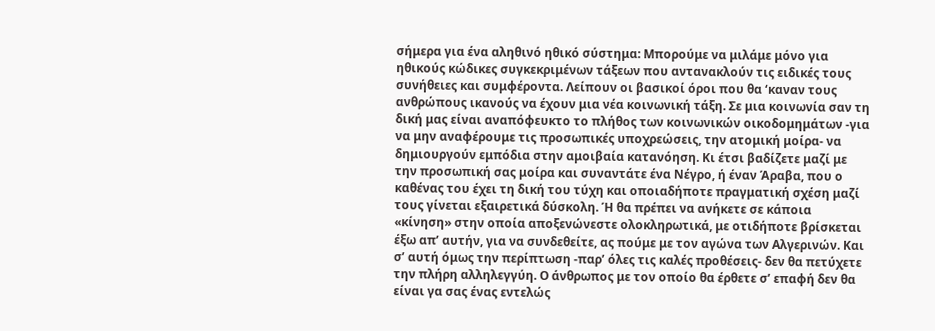σήμερα για ένα αληθινό ηθικό σύστημα: Μπορούμε να μιλάμε μόνο για ηθικούς κώδικες συγκεκριμένων τάξεων που αντανακλούν τις ειδικές τους συνήθειες και συμφέροντα. Λείπουν οι βασικοί όροι που θα ‘καναν τους ανθρώπους ικανούς να έχουν μια νέα κοινωνική τάξη. Σε μια κοινωνία σαν τη δική μας είναι αναπόφευκτο το πλήθος των κοινωνικών οικοδομημάτων -για να μην αναφέρουμε τις προσωπικές υποχρεώσεις, την ατομική μοίρα- να δημιουργούν εμπόδια στην αμοιβαία κατανόηση. Κι έτσι βαδίζετε μαζί με την προσωπική σας μοίρα και συναντάτε ένα Νέγρο, ή έναν Άραβα, που ο καθένας του έχει τη δική του τύχη και οποιαδήποτε πραγματική σχέση μαζί τους γίνεται εξαιρετικά δύσκολη. Ή θα πρέπει να ανήκετε σε κάποια «κίνηση» στην οποία αποξενώνεστε ολοκληρωτικά, με οτιδήποτε βρίσκεται έξω απ’ αυτήν, για να συνδεθείτε, ας πούμε με τον αγώνα των Αλγερινών. Και σ’ αυτή όμως την περίπτωση -παρ’ όλες τις καλές προθέσεις- δεν θα πετύχετε την πλήρη αλληλεγγύη. Ο άνθρωπος με τον οποίο θα έρθετε σ’ επαφή δεν θα είναι γα σας ένας εντελώς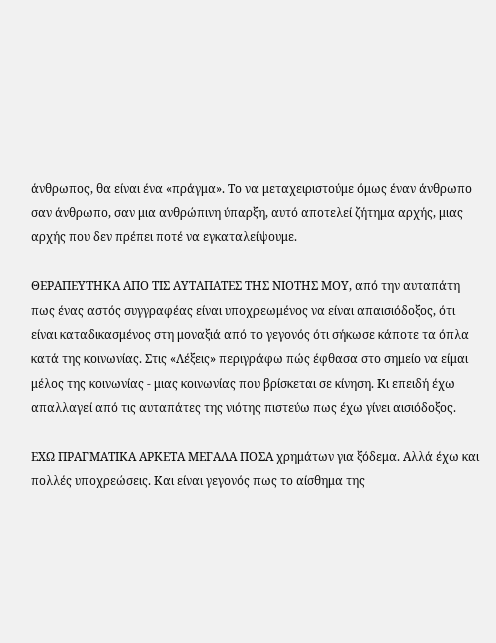άνθρωπος, θα είναι ένα «πράγμα». Το να μεταχειριστούμε όμως έναν άνθρωπο σαν άνθρωπο, σαν μια ανθρώπινη ύπαρξη, αυτό αποτελεί ζήτημα αρχής, μιας αρχής που δεν πρέπει ποτέ να εγκαταλείψουμε.

ΘΕΡΑΠΕΥΤΗΚΑ ΑΠΟ ΤΙΣ ΑΥΤΑΠΑΤΕΣ ΤΗΣ ΝΙΟΤΗΣ ΜΟΥ, από την αυταπάτη πως ένας αστός συγγραφέας είναι υποχρεωμένος να είναι απαισιόδοξος, ότι είναι καταδικασμένος στη μοναξιά από το γεγονός ότι σήκωσε κάποτε τα όπλα κατά της κοινωνίας. Στις «Λέξεις» περιγράφω πώς έφθασα στο σημείο να είμαι μέλος της κοινωνίας - μιας κοινωνίας που βρίσκεται σε κίνηση. Κι επειδή έχω απαλλαγεί από τις αυταπάτες της νιότης πιστεύω πως έχω γίνει αισιόδοξος.

ΕΧΩ ΠΡΑΓΜΑΤΙΚΑ ΑΡΚΕΤΑ ΜΕΓΑΛΑ ΠΟΣΑ χρημάτων για ξόδεμα. Αλλά έχω και πολλές υποχρεώσεις. Και είναι γεγονός πως το αίσθημα της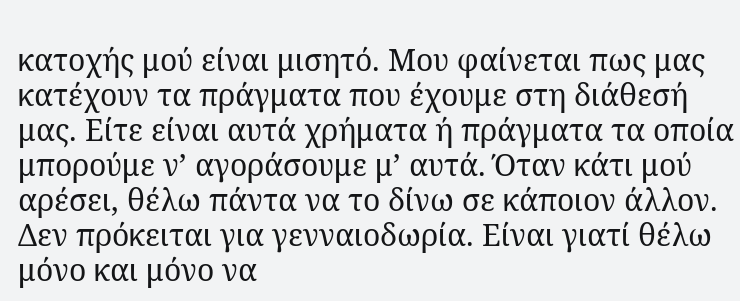κατοχής μού είναι μισητό. Μου φαίνεται πως μας κατέχουν τα πράγματα που έχουμε στη διάθεσή μας. Είτε είναι αυτά χρήματα ή πράγματα τα οποία μπορούμε ν’ αγοράσουμε μ’ αυτά. Όταν κάτι μού αρέσει, θέλω πάντα να το δίνω σε κάποιον άλλον. Δεν πρόκειται για γενναιοδωρία. Είναι γιατί θέλω μόνο και μόνο να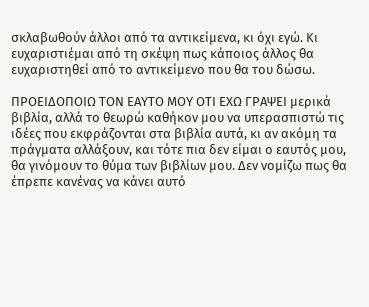σκλαβωθούν άλλοι από τα αντικείμενα, κι όχι εγώ. Κι ευχαριστιέμαι από τη σκέψη πως κάποιος άλλος θα ευχαριστηθεί από το αντικείμενο που θα του δώσω.

ΠΡΟΕΙΔΟΠΟΙΩ ΤΟΝ ΕΑΥΤΟ ΜΟΥ ΟΤΙ ΕΧΩ ΓΡΑΨΕΙ μερικά βιβλία, αλλά το θεωρώ καθήκον μου να υπερασπιστώ τις ιδέες που εκφράζονται στα βιβλία αυτά, κι αν ακόμη τα πράγματα αλλάξουν, και τότε πια δεν είμαι ο εαυτός μου, θα γινόμουν το θύμα των βιβλίων μου. Δεν νομίζω πως θα έπρεπε κανένας να κάνει αυτό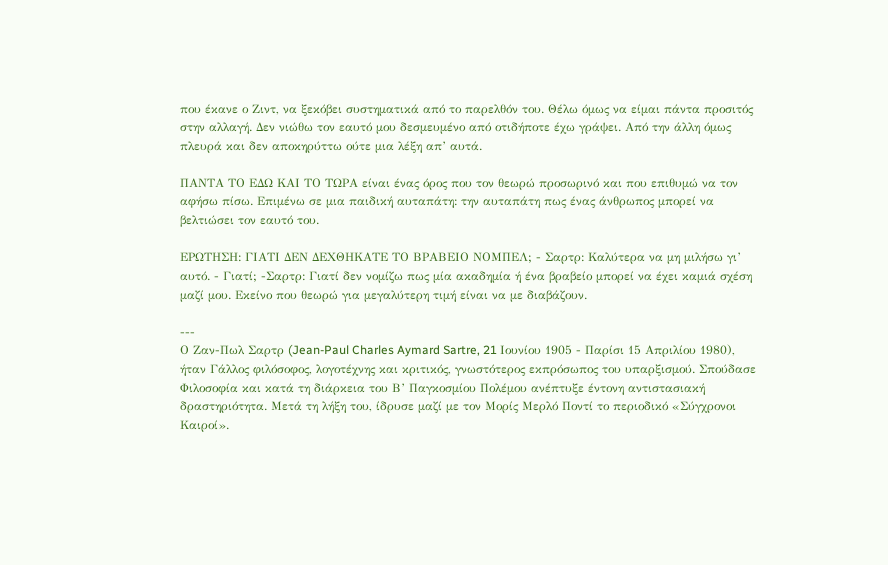που έκανε ο Ζιντ, να ξεκόβει συστηματικά από το παρελθόν του. Θέλω όμως να είμαι πάντα προσιτός στην αλλαγή. Δεν νιώθω τον εαυτό μου δεσμευμένο από οτιδήποτε έχω γράψει. Από την άλλη όμως πλευρά και δεν αποκηρύττω ούτε μια λέξη απ’ αυτά.

ΠΑΝΤΑ ΤΟ ΕΔΩ ΚΑΙ ΤΟ ΤΩΡΑ είναι ένας όρος που τον θεωρώ προσωρινό και που επιθυμώ να τον αφήσω πίσω. Επιμένω σε μια παιδική αυταπάτη: την αυταπάτη πως ένας άνθρωπος μπορεί να βελτιώσει τον εαυτό του.

ΕΡΩΤΗΣΗ: ΓΙΑΤΙ ΔΕΝ ΔΕΧΘΗΚΑΤΕ ΤΟ ΒΡΑΒΕΙΟ ΝΟΜΠΕΛ; - Σαρτρ: Καλύτερα να μη μιλήσω γι’ αυτό. - Γιατί; -Σαρτρ: Γιατί δεν νομίζω πως μία ακαδημία ή ένα βραβείο μπορεί να έχει καμιά σχέση μαζί μου. Εκείνο που θεωρώ για μεγαλύτερη τιμή είναι να με διαβάζουν.

---
Ο Ζαν-Πωλ Σαρτρ (Jean-Paul Charles Aymard Sartre, 21 Ιουνίου 1905 - Παρίσι 15 Απριλίου 1980), ήταν Γάλλος φιλόσοφος, λογοτέχνης και κριτικός, γνωστότερος εκπρόσωπος του υπαρξισμού. Σπούδασε Φιλοσοφία και κατά τη διάρκεια του Β’ Παγκοσμίου Πολέμου ανέπτυξε έντονη αντιστασιακή δραστηριότητα. Μετά τη λήξη του, ίδρυσε μαζί με τον Μορίς Mερλό Ποντί το περιοδικό «Σύγχρονοι Καιροί».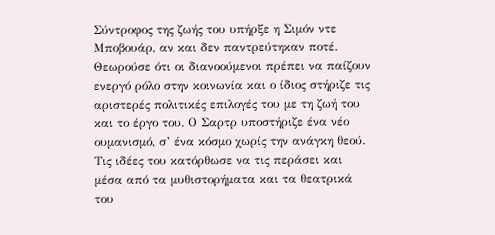Σύντροφος της ζωής του υπήρξε η Σιμόν ντε Μποβουάρ, αν και δεν παντρεύτηκαν ποτέ. Θεωρούσε ότι οι διανοούμενοι πρέπει να παίζουν ενεργό ρόλο στην κοινωνία και ο ίδιος στήριζε τις αριστερές πολιτικές επιλογές του με τη ζωή του και το έργο του. Ο Σαρτρ υποστήριζε ένα νέο ουμανισμό, σ’ ένα κόσμο χωρίς την ανάγκη θεού. Τις ιδέες του κατόρθωσε να τις περάσει και μέσα από τα μυθιστορήματα και τα θεατρικά του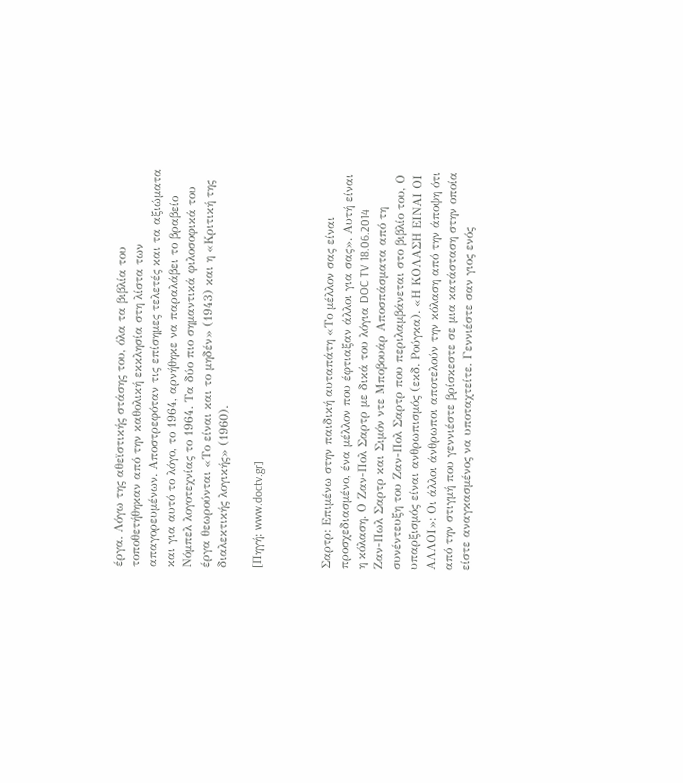έργα. Λόγω της αθεϊστικής στάσης του, όλα τα βιβλία του τοποθετήθηκαν από την καθολική εκκλησία στη λίστα των απαγορευμένων. Αποστρεφόταν τις επίσημες τελετές και τα αξιώματα και για αυτό το λόγο, το 1964, αρνήθηκε να παραλάβει το βραβείο Νόμπελ λογοτεχνίας το 1964. Τα δύο πιο σημαντικά φιλοσοφικά του έργα θεωρούνται «Το είναι και το μηδέν» (1943) και η «Κριτική της διαλεκτικής λογικής» (1960).

[Πηγή: www.doctv.gr]



Σαρτρ: Επιμένω στην παιδική αυταπάτη «Το μέλλον σας είναι προσχεδιασμένο, ένα μέλλον που έφτιαξαν άλλοι για σας». Αυτή είναι η κόλαση. Ο Ζαν-Πολ Σαρτρ με δικά του λόγια DOC TV 18.06.2014 Ζαν-Πωλ Σαρτρ και Σιμόν ντε Μποβουάρ Αποσπάσματα από τη συνέντευξη του Ζαν-Πολ Σαρτρ που περιλαμβάνεται στο βιβλίο του, Ο υπαρξισμός είναι ανθρωπισμός (εκδ. Ρούγκα). «Η ΚΟΛΑΣΗ ΕΙΝΑΙ ΟΙ ΑΛΛΟΙ»: Οι άλλοι άνθρωποι αποτελούν την κόλαση από την άποψη ότι από την στιγμή που γεννιέστε βρίσκεστε σε μια κατάσταση στην οποία είστε αναγκασμένος να υποταχτείτε. Γεννιέστε σαν γιος ενός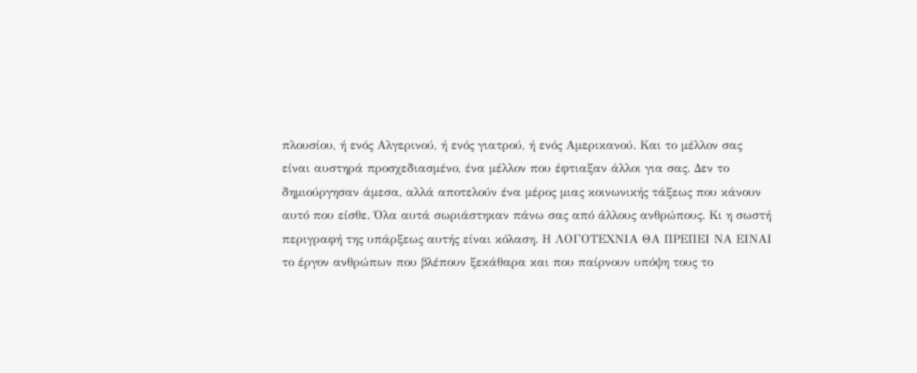πλουσίου, ή ενός Αλγερινού, ή ενός γιατρού, ή ενός Αμερικανού. Και το μέλλον σας είναι αυστηρά προσχεδιασμένο, ένα μέλλον που έφτιαξαν άλλοι για σας. Δεν το δημιούργησαν άμεσα, αλλά αποτελούν ένα μέρος μιας κοινωνικής τάξεως που κάνουν αυτό που είσθε. Όλα αυτά σωριάστηκαν πάνω σας από άλλους ανθρώπους. Κι η σωστή περιγραφή της υπάρξεως αυτής είναι κόλαση. Η ΛΟΓΟΤΕΧΝΙΑ ΘΑ ΠΡΕΠΕΙ ΝΑ ΕΙΝΑΙ το έργον ανθρώπων που βλέπουν ξεκάθαρα και που παίρνουν υπόψη τους το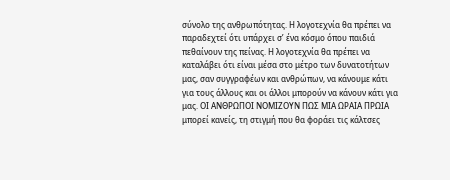σύνολο της ανθρωπότητας. Η λογοτεχνία θα πρέπει να παραδεχτεί ότι υπάρχει σ’ ένα κόσμο όπου παιδιά πεθαίνουν της πείνας. Η λογοτεχνία θα πρέπει να καταλάβει ότι είναι μέσα στο μέτρο των δυνατοτήτων μας, σαν συγγραφέων και ανθρώπων, να κάνουμε κάτι για τους άλλους και οι άλλοι μπορούν να κάνουν κάτι για μας. ΟΙ ΑΝΘΡΩΠΟΙ ΝΟΜΙΖΟΥΝ ΠΩΣ ΜΙΑ ΩΡΑΙΑ ΠΡΩΙΑ μπορεί κανείς, τη στιγμή που θα φοράει τις κάλτσες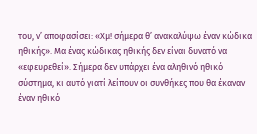του, ν’ αποφασίσει: «Χμ! σήμερα θ’ ανακαλύψω έναν κώδικα ηθικής». Μα ένας κώδικας ηθικής δεν είναι δυνατό να «εφευρεθεί». Σήμερα δεν υπάρχει ένα αληθινό ηθικό σύστημα, κι αυτό γιατί λείπουν οι συνθήκες που θα έκαναν έναν ηθικό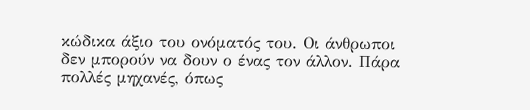κώδικα άξιο του ονόματός του. Οι άνθρωποι δεν μπορούν να δουν ο ένας τον άλλον. Πάρα πολλές μηχανές, όπως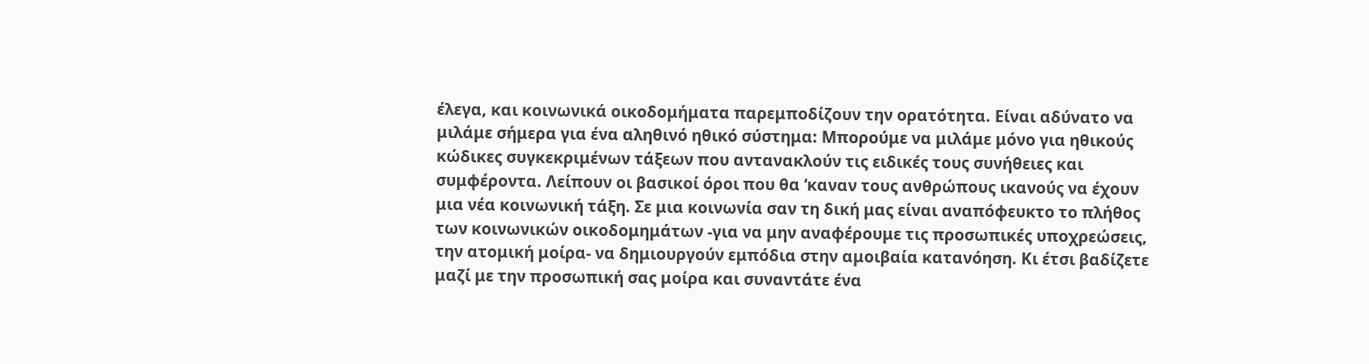έλεγα, και κοινωνικά οικοδομήματα παρεμποδίζουν την ορατότητα. Είναι αδύνατο να μιλάμε σήμερα για ένα αληθινό ηθικό σύστημα: Μπορούμε να μιλάμε μόνο για ηθικούς κώδικες συγκεκριμένων τάξεων που αντανακλούν τις ειδικές τους συνήθειες και συμφέροντα. Λείπουν οι βασικοί όροι που θα ‘καναν τους ανθρώπους ικανούς να έχουν μια νέα κοινωνική τάξη. Σε μια κοινωνία σαν τη δική μας είναι αναπόφευκτο το πλήθος των κοινωνικών οικοδομημάτων -για να μην αναφέρουμε τις προσωπικές υποχρεώσεις, την ατομική μοίρα- να δημιουργούν εμπόδια στην αμοιβαία κατανόηση. Κι έτσι βαδίζετε μαζί με την προσωπική σας μοίρα και συναντάτε ένα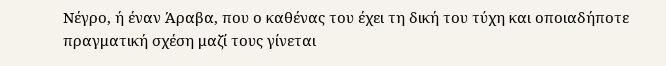Νέγρο, ή έναν Άραβα, που ο καθένας του έχει τη δική του τύχη και οποιαδήποτε πραγματική σχέση μαζί τους γίνεται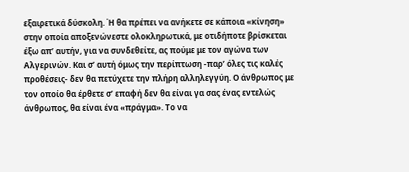εξαιρετικά δύσκολη. Ή θα πρέπει να ανήκετε σε κάποια «κίνηση» στην οποία αποξενώνεστε ολοκληρωτικά, με οτιδήποτε βρίσκεται έξω απ’ αυτήν, για να συνδεθείτε, ας πούμε με τον αγώνα των Αλγερινών. Και σ’ αυτή όμως την περίπτωση -παρ’ όλες τις καλές προθέσεις- δεν θα πετύχετε την πλήρη αλληλεγγύη. Ο άνθρωπος με τον οποίο θα έρθετε σ’ επαφή δεν θα είναι γα σας ένας εντελώς άνθρωπος, θα είναι ένα «πράγμα». Το να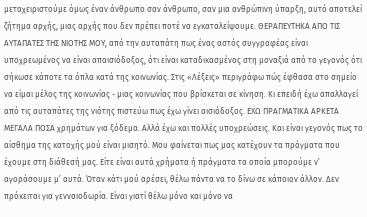μεταχειριστούμε όμως έναν άνθρωπο σαν άνθρωπο, σαν μια ανθρώπινη ύπαρξη, αυτό αποτελεί ζήτημα αρχής, μιας αρχής που δεν πρέπει ποτέ να εγκαταλείψουμε. ΘΕΡΑΠΕΥΤΗΚΑ ΑΠΟ ΤΙΣ ΑΥΤΑΠΑΤΕΣ ΤΗΣ ΝΙΟΤΗΣ ΜΟΥ, από την αυταπάτη πως ένας αστός συγγραφέας είναι υποχρεωμένος να είναι απαισιόδοξος, ότι είναι καταδικασμένος στη μοναξιά από το γεγονός ότι σήκωσε κάποτε τα όπλα κατά της κοινωνίας. Στις «Λέξεις» περιγράφω πώς έφθασα στο σημείο να είμαι μέλος της κοινωνίας - μιας κοινωνίας που βρίσκεται σε κίνηση. Κι επειδή έχω απαλλαγεί από τις αυταπάτες της νιότης πιστεύω πως έχω γίνει αισιόδοξος. ΕΧΩ ΠΡΑΓΜΑΤΙΚΑ ΑΡΚΕΤΑ ΜΕΓΑΛΑ ΠΟΣΑ χρημάτων για ξόδεμα. Αλλά έχω και πολλές υποχρεώσεις. Και είναι γεγονός πως το αίσθημα της κατοχής μού είναι μισητό. Μου φαίνεται πως μας κατέχουν τα πράγματα που έχουμε στη διάθεσή μας. Είτε είναι αυτά χρήματα ή πράγματα τα οποία μπορούμε ν’ αγοράσουμε μ’ αυτά. Όταν κάτι μού αρέσει, θέλω πάντα να το δίνω σε κάποιον άλλον. Δεν πρόκειται για γενναιοδωρία. Είναι γιατί θέλω μόνο και μόνο να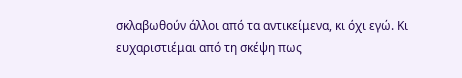σκλαβωθούν άλλοι από τα αντικείμενα, κι όχι εγώ. Κι ευχαριστιέμαι από τη σκέψη πως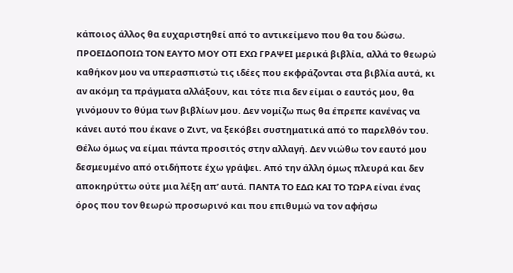κάποιος άλλος θα ευχαριστηθεί από το αντικείμενο που θα του δώσω. ΠΡΟΕΙΔΟΠΟΙΩ ΤΟΝ ΕΑΥΤΟ ΜΟΥ ΟΤΙ ΕΧΩ ΓΡΑΨΕΙ μερικά βιβλία, αλλά το θεωρώ καθήκον μου να υπερασπιστώ τις ιδέες που εκφράζονται στα βιβλία αυτά, κι αν ακόμη τα πράγματα αλλάξουν, και τότε πια δεν είμαι ο εαυτός μου, θα γινόμουν το θύμα των βιβλίων μου. Δεν νομίζω πως θα έπρεπε κανένας να κάνει αυτό που έκανε ο Ζιντ, να ξεκόβει συστηματικά από το παρελθόν του. Θέλω όμως να είμαι πάντα προσιτός στην αλλαγή. Δεν νιώθω τον εαυτό μου δεσμευμένο από οτιδήποτε έχω γράψει. Από την άλλη όμως πλευρά και δεν αποκηρύττω ούτε μια λέξη απ’ αυτά. ΠΑΝΤΑ ΤΟ ΕΔΩ ΚΑΙ ΤΟ ΤΩΡΑ είναι ένας όρος που τον θεωρώ προσωρινό και που επιθυμώ να τον αφήσω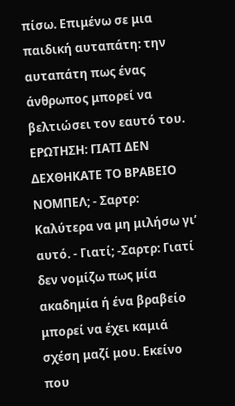πίσω. Επιμένω σε μια παιδική αυταπάτη: την αυταπάτη πως ένας άνθρωπος μπορεί να βελτιώσει τον εαυτό του. ΕΡΩΤΗΣΗ: ΓΙΑΤΙ ΔΕΝ ΔΕΧΘΗΚΑΤΕ ΤΟ ΒΡΑΒΕΙΟ ΝΟΜΠΕΛ; - Σαρτρ: Καλύτερα να μη μιλήσω γι’ αυτό. - Γιατί; -Σαρτρ: Γιατί δεν νομίζω πως μία ακαδημία ή ένα βραβείο μπορεί να έχει καμιά σχέση μαζί μου. Εκείνο που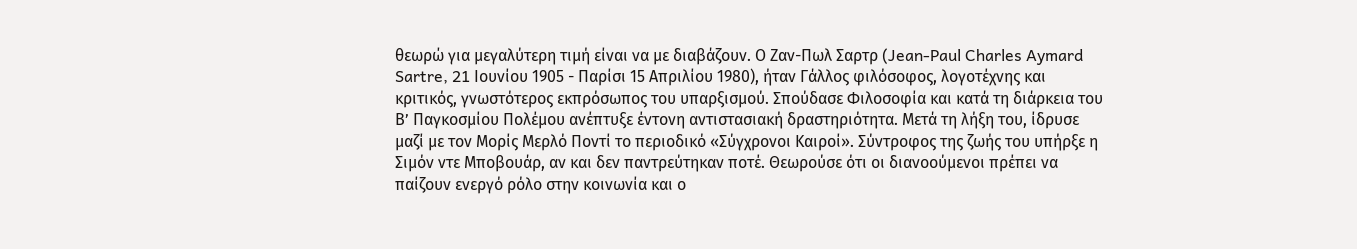θεωρώ για μεγαλύτερη τιμή είναι να με διαβάζουν. Ο Ζαν-Πωλ Σαρτρ (Jean-Paul Charles Aymard Sartre, 21 Ιουνίου 1905 - Παρίσι 15 Απριλίου 1980), ήταν Γάλλος φιλόσοφος, λογοτέχνης και κριτικός, γνωστότερος εκπρόσωπος του υπαρξισμού. Σπούδασε Φιλοσοφία και κατά τη διάρκεια του Β’ Παγκοσμίου Πολέμου ανέπτυξε έντονη αντιστασιακή δραστηριότητα. Μετά τη λήξη του, ίδρυσε μαζί με τον Μορίς Mερλό Ποντί το περιοδικό «Σύγχρονοι Καιροί». Σύντροφος της ζωής του υπήρξε η Σιμόν ντε Μποβουάρ, αν και δεν παντρεύτηκαν ποτέ. Θεωρούσε ότι οι διανοούμενοι πρέπει να παίζουν ενεργό ρόλο στην κοινωνία και ο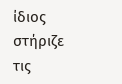ίδιος στήριζε τις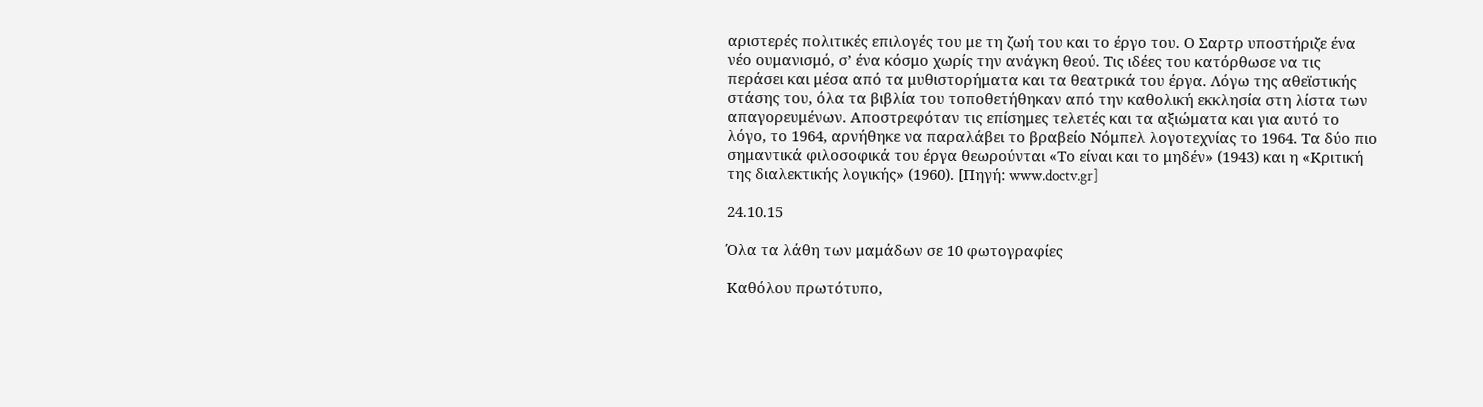αριστερές πολιτικές επιλογές του με τη ζωή του και το έργο του. Ο Σαρτρ υποστήριζε ένα νέο ουμανισμό, σ’ ένα κόσμο χωρίς την ανάγκη θεού. Τις ιδέες του κατόρθωσε να τις περάσει και μέσα από τα μυθιστορήματα και τα θεατρικά του έργα. Λόγω της αθεϊστικής στάσης του, όλα τα βιβλία του τοποθετήθηκαν από την καθολική εκκλησία στη λίστα των απαγορευμένων. Αποστρεφόταν τις επίσημες τελετές και τα αξιώματα και για αυτό το λόγο, το 1964, αρνήθηκε να παραλάβει το βραβείο Νόμπελ λογοτεχνίας το 1964. Τα δύο πιο σημαντικά φιλοσοφικά του έργα θεωρούνται «Το είναι και το μηδέν» (1943) και η «Κριτική της διαλεκτικής λογικής» (1960). [Πηγή: www.doctv.gr]

24.10.15

Όλα τα λάθη των μαμάδων σε 10 φωτογραφίες

Kαθόλου πρωτότυπο,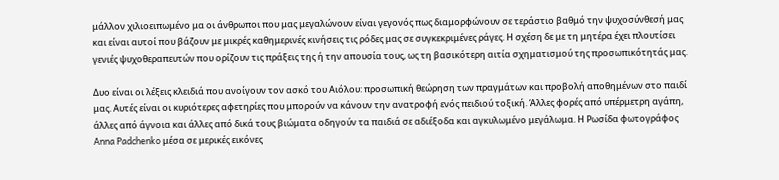μάλλον χιλιοειπωμένο μα οι άνθρωποι που μας μεγαλώνουν είναι γεγονός πως διαμορφώνουν σε τεράστιο βαθμό την ψυχοσύνθεσή μας και είναι αυτοί που βάζουν με μικρές καθημερινές κινήσεις τις ρόδες μας σε συγκεκριμένες ράγες. Η σχέση δε με τη μητέρα έχει πλουτίσει γενιές ψυχοθεραπευτών που ορίζουν τις πράξεις της ή την απουσία τους, ως τη βασικότερη αιτία σχηματισμού της προσωπικότητάς μας.

Δυο είναι οι λέξεις κλειδιά που ανοίγουν τον ασκό του Αιόλου: προσωπική θεώρηση των πραγμάτων και προβολή αποθημένων στο παιδί μας. Αυτές είναι οι κυριότερες αφετηρίες που μπορούν να κάνουν την ανατροφή ενός πειδιού τοξική. Άλλες φορές από υπέρμετρη αγάπη, άλλες από άγνοια και άλλες από δικά τους βιώματα οδηγούν τα παιδιά σε αδιέξοδα και αγκυλωμένο μεγάλωμα. Η Ρωσίδα φωτογράφος Anna Padchenko μέσα σε μερικές εικόνες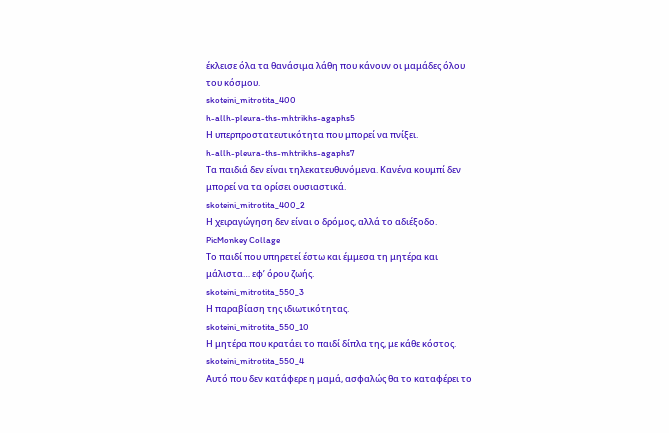έκλεισε όλα τα θανάσιμα λάθη που κάνουν οι μαμάδες όλου του κόσμου.
skoteini_mitrotita_400
h-allh-pleura-ths-mhtrikhs-agaphs5
Η υπερπροστατευτικότητα που μπορεί να πνίξει.
h-allh-pleura-ths-mhtrikhs-agaphs7
Τα παιδιά δεν είναι τηλεκατευθυνόμενα. Κανένα κουμπί δεν μπορεί να τα ορίσει ουσιαστικά.
skoteini_mitrotita_400_2
Η χειραγώγηση δεν είναι ο δρόμος, αλλά το αδιέξοδο.
PicMonkey Collage
Το παιδί που υπηρετεί έστω και έμμεσα τη μητέρα και μάλιστα… εφ’ όρου ζωής.
skoteini_mitrotita_550_3
Η παραβίαση της ιδιωτικότητας.
skoteini_mitrotita_550_10
Η μητέρα που κρατάει το παιδί δίπλα της, με κάθε κόστος.
skoteini_mitrotita_550_4
Αυτό που δεν κατάφερε η μαμά, ασφαλώς θα το καταφέρει το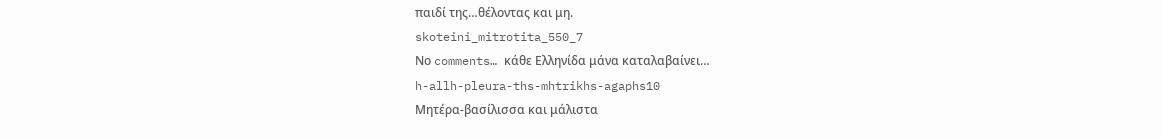παιδί της…θέλοντας και μη.
skoteini_mitrotita_550_7
Νο comments… κάθε Ελληνίδα μάνα καταλαβαίνει…
h-allh-pleura-ths-mhtrikhs-agaphs10
Μητέρα-βασίλισσα και μάλιστα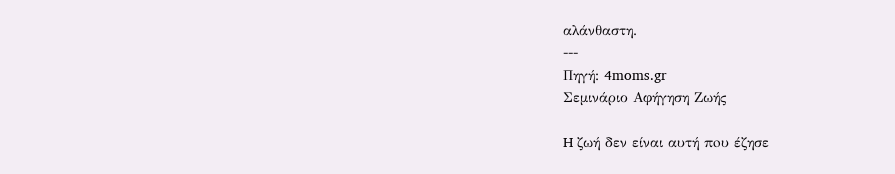αλάνθαστη.
---
Πηγή: 4moms.gr
Σεμινάριο Αφήγηση Ζωής

H ζωή δεν είναι αυτή πoυ έζησε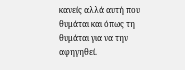κανείς αλλά αυτή πoυ θυμάται και όπως τη θυμάται για να την αφηγηθεί.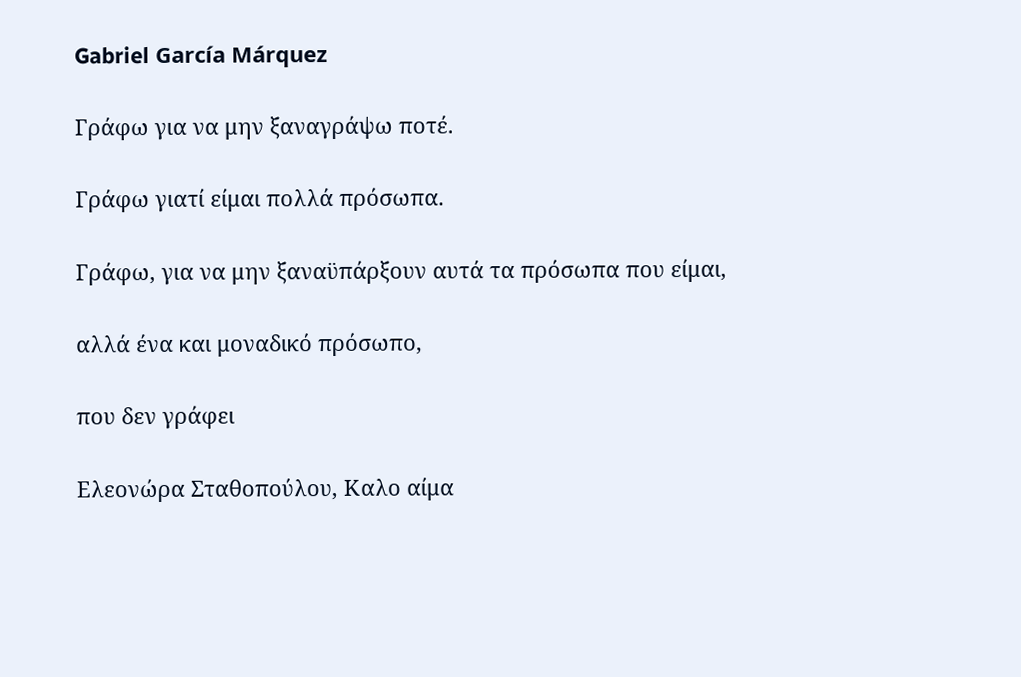Gabriel García Márquez

Γράφω για να μην ξαναγράψω ποτέ.

Γράφω γιατί είμαι πολλά πρόσωπα.

Γράφω, για να μην ξαναϋπάρξουν αυτά τα πρόσωπα που είμαι,

αλλά ένα και μοναδικό πρόσωπο,

που δεν γράφει

Ελεονώρα Σταθοπούλου, Καλο αίμα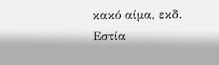κακό αίμα, εκδ. Eστία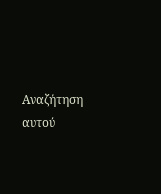Αναζήτηση αυτού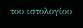του ιστολογίου